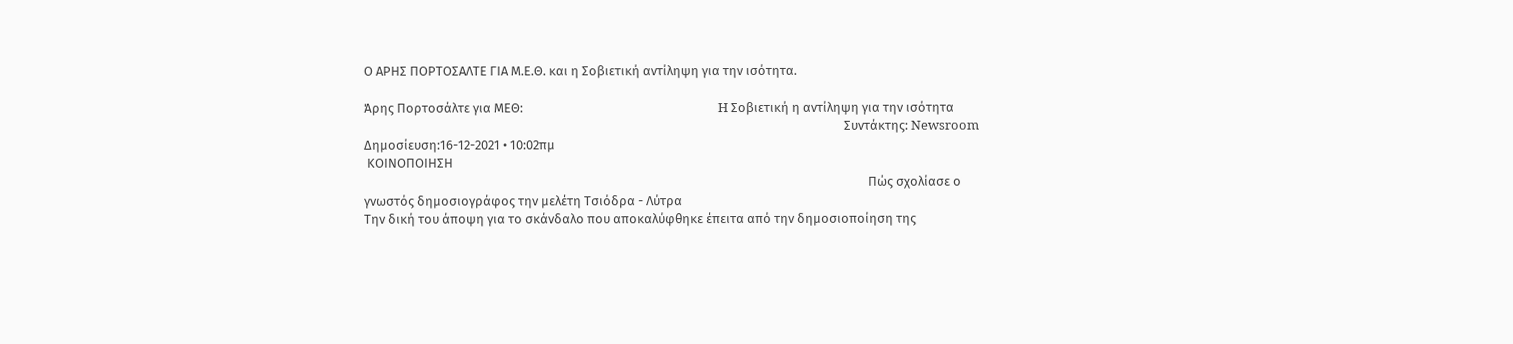Ο ΑΡΗΣ ΠΟΡΤΟΣΑΛΤΕ ΓΙΑ Μ.Ε.Θ. και η Σοβιετική αντίληψη για την ισότητα.

Άρης Πορτοσάλτε για ΜΕΘ:                                                                 H Σοβιετική η αντίληψη για την ισότητα
                                                                                                                                                                Συντάκτης: Newsroom   Δημοσίευση:16-12-2021 • 10:02πμ
 ΚΟΙΝΟΠΟΙΗΣΗ
                                                                                                                                                                        Πώς σχολίασε ο γνωστός δημοσιογράφος την μελέτη Τσιόδρα - Λύτρα
Την δική του άποψη για το σκάνδαλο που αποκαλύφθηκε έπειτα από την δημοσιοποίηση της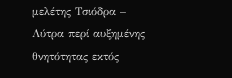μελέτης Τσιόδρα – Λύτρα περί αυξημένης θνητότητας εκτός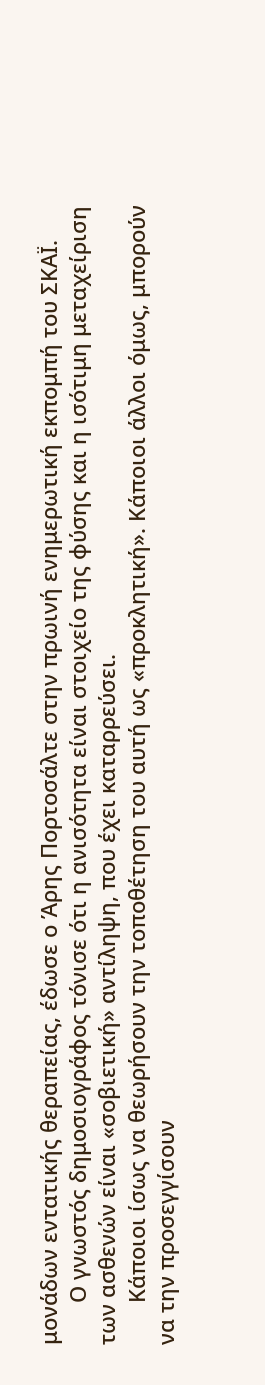μονάδων εντατικής θεραπείας, έδωσε ο Άρης Πορτοσάλτε στην πρωινή ενημερωτική εκπομπή του ΣΚΑΪ.
       Ο γνωστός δημοσιογράφος τόνισε ότι η ανισότητα είναι στοιχείο της φύσης και η ισότιμη μεταχείριση των ασθενών είναι «σοβιετική» αντίληψη, που έχει καταρρεύσει.
       Κάποιοι ίσως να θεωρήσουν την τοποθέτηση του αυτή ως «προκλητική». Κάποιοι άλλοι όμως, μπορούν να την προσεγγίσουν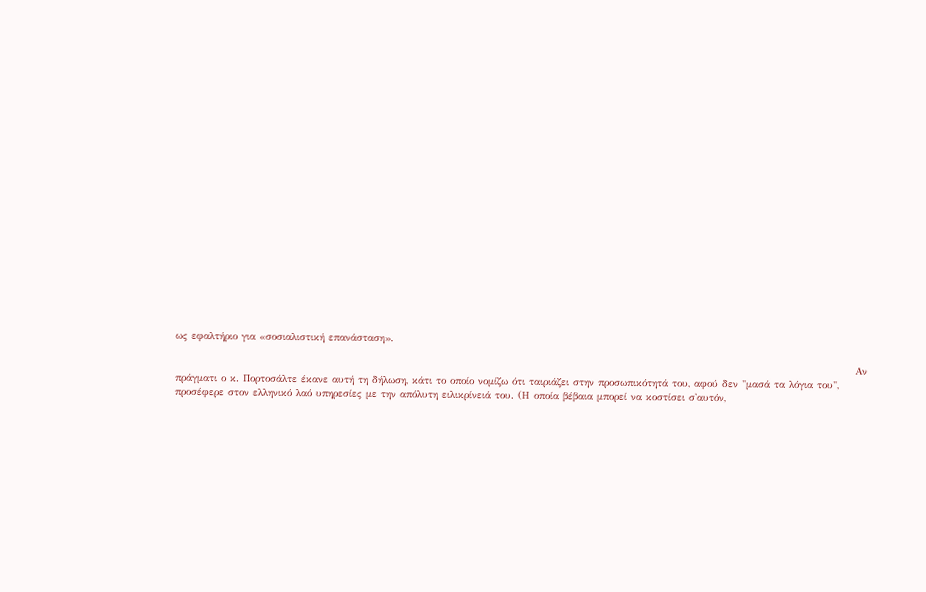ως εφαλτήριο για «σοσιαλιστική επανάσταση».

                                                                                                                                                                          Αν πράγματι ο κ. Πορτοσάλτε έκανε αυτή τη δήλωση, κάτι το οποίο νομίζω ότι ταιριάζει στην προσωπικότητά του, αφού δεν "μασά τα λόγια του", προσέφερε στον ελληνικό λαό υπηρεσίες με την απόλυτη ειλικρίνειά του. (Η οποία βέβαια μπορεί να κοστίσει σ'αυτόν,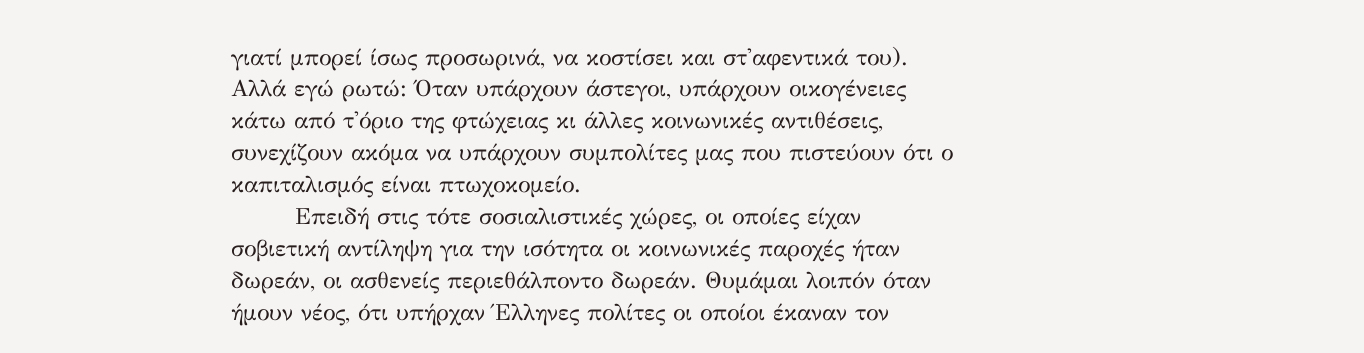γιατί μπορεί ίσως προσωρινά, να κοστίσει και στ'αφεντικά του).  Αλλά εγώ ρωτώ: Όταν υπάρχουν άστεγοι, υπάρχουν οικογένειες κάτω από τ'όριο της φτώχειας κι άλλες κοινωνικές αντιθέσεις, συνεχίζουν ακόμα να υπάρχουν συμπολίτες μας που πιστεύουν ότι ο καπιταλισμός είναι πτωχοκομείο.
        Επειδή στις τότε σοσιαλιστικές χώρες, οι οποίες είχαν σοβιετική αντίληψη για την ισότητα οι κοινωνικές παροχές ήταν δωρεάν, οι ασθενείς περιεθάλποντο δωρεάν. Θυμάμαι λοιπόν όταν ήμουν νέος, ότι υπήρχαν Έλληνες πολίτες οι οποίοι έκαναν τον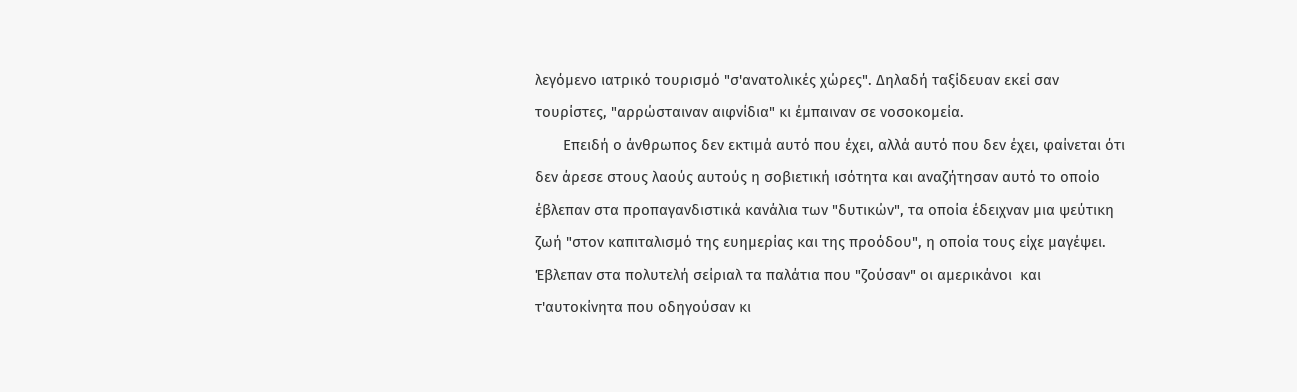λεγόμενο ιατρικό τουρισμό "σ'ανατολικές χώρες". Δηλαδή ταξίδευαν εκεί σαν τουρίστες, "αρρώσταιναν αιφνίδια" κι έμπαιναν σε νοσοκομεία.
       Επειδή ο άνθρωπος δεν εκτιμά αυτό που έχει, αλλά αυτό που δεν έχει, φαίνεται ότι δεν άρεσε στους λαούς αυτούς η σοβιετική ισότητα και αναζήτησαν αυτό το οποίο έβλεπαν στα προπαγανδιστικά κανάλια των "δυτικών", τα οποία έδειχναν μια ψεύτικη ζωή "στον καπιταλισμό της ευημερίας και της προόδου", η οποία τους είχε μαγέψει. Έβλεπαν στα πολυτελή σείριαλ τα παλάτια που "ζούσαν" οι αμερικάνοι  και τ'αυτοκίνητα που οδηγούσαν κι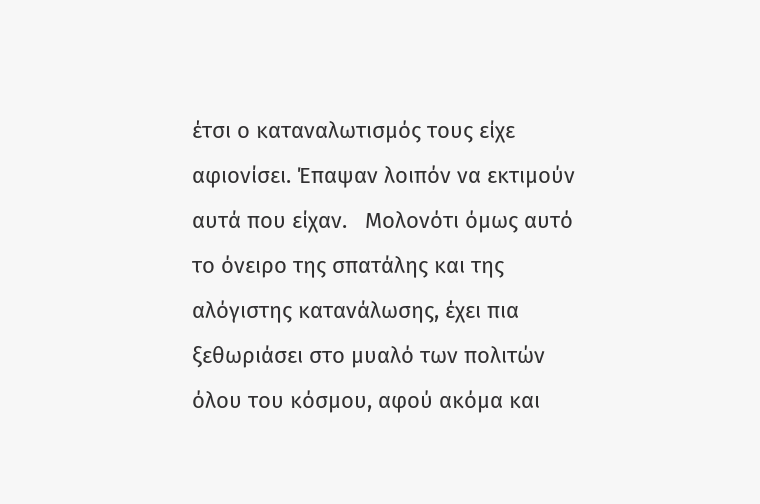έτσι ο καταναλωτισμός τους είχε αφιονίσει. Έπαψαν λοιπόν να εκτιμούν αυτά που είχαν.   Μολονότι όμως αυτό το όνειρο της σπατάλης και της αλόγιστης κατανάλωσης, έχει πια ξεθωριάσει στο μυαλό των πολιτών όλου του κόσμου, αφού ακόμα και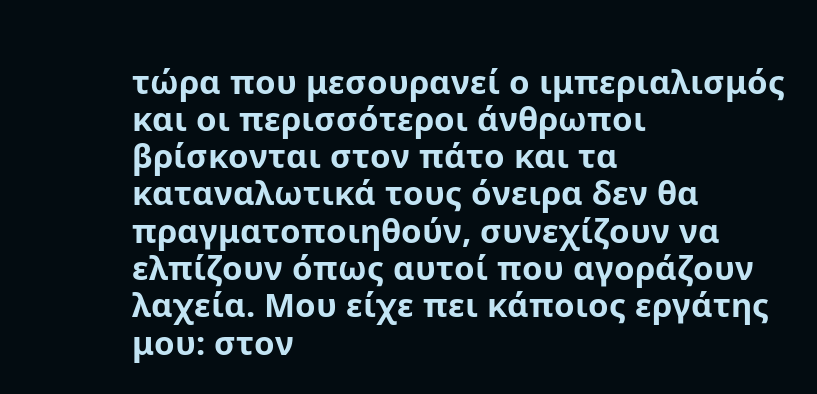τώρα που μεσουρανεί ο ιμπεριαλισμός και οι περισσότεροι άνθρωποι βρίσκονται στον πάτο και τα καταναλωτικά τους όνειρα δεν θα πραγματοποιηθούν, συνεχίζουν να ελπίζουν όπως αυτοί που αγοράζουν λαχεία. Μου είχε πει κάποιος εργάτης μου: στον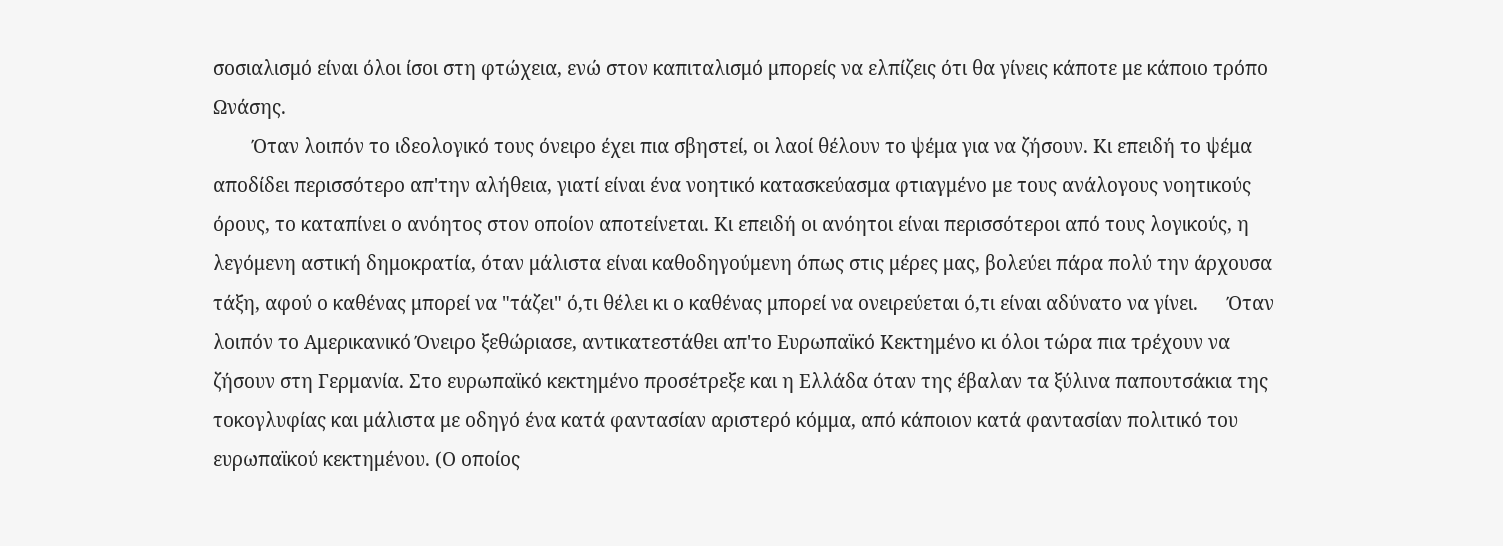σοσιαλισμό είναι όλοι ίσοι στη φτώχεια, ενώ στον καπιταλισμό μπορείς να ελπίζεις ότι θα γίνεις κάποτε με κάποιο τρόπο Ωνάσης.
        Όταν λοιπόν το ιδεολογικό τους όνειρο έχει πια σβηστεί, οι λαοί θέλουν το ψέμα για να ζήσουν. Κι επειδή το ψέμα αποδίδει περισσότερο απ'την αλήθεια, γιατί είναι ένα νοητικό κατασκεύασμα φτιαγμένο με τους ανάλογους νοητικούς όρους, το καταπίνει ο ανόητος στον οποίον αποτείνεται. Κι επειδή οι ανόητοι είναι περισσότεροι από τους λογικούς, η λεγόμενη αστική δημοκρατία, όταν μάλιστα είναι καθοδηγούμενη όπως στις μέρες μας, βολεύει πάρα πολύ την άρχουσα τάξη, αφού ο καθένας μπορεί να "τάζει" ό,τι θέλει κι ο καθένας μπορεί να ονειρεύεται ό,τι είναι αδύνατο να γίνει.      Όταν λοιπόν το Αμερικανικό Όνειρο ξεθώριασε, αντικατεστάθει απ'το Ευρωπαϊκό Κεκτημένο κι όλοι τώρα πια τρέχουν να ζήσουν στη Γερμανία. Στο ευρωπαϊκό κεκτημένο προσέτρεξε και η Ελλάδα όταν της έβαλαν τα ξύλινα παπουτσάκια της τοκογλυφίας και μάλιστα με οδηγό ένα κατά φαντασίαν αριστερό κόμμα, από κάποιον κατά φαντασίαν πολιτικό του ευρωπαϊκού κεκτημένου. (Ο οποίος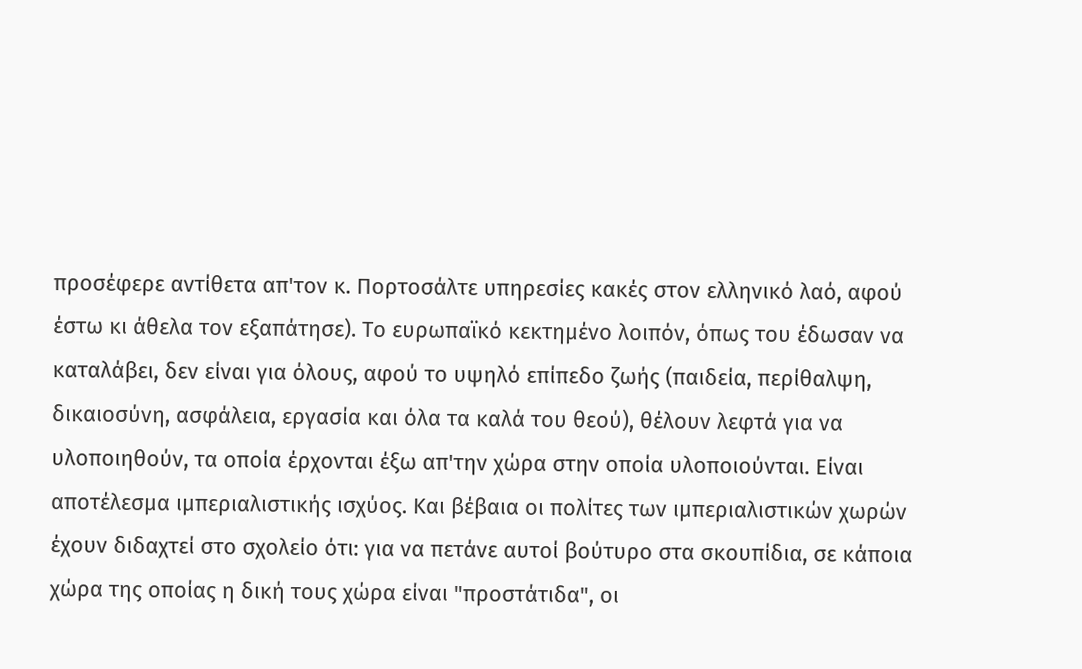προσέφερε αντίθετα απ'τον κ. Πορτοσάλτε υπηρεσίες κακές στον ελληνικό λαό, αφού έστω κι άθελα τον εξαπάτησε). Το ευρωπαϊκό κεκτημένο λοιπόν, όπως του έδωσαν να καταλάβει, δεν είναι για όλους, αφού το υψηλό επίπεδο ζωής (παιδεία, περίθαλψη, δικαιοσύνη, ασφάλεια, εργασία και όλα τα καλά του θεού), θέλουν λεφτά για να υλοποιηθούν, τα οποία έρχονται έξω απ'την χώρα στην οποία υλοποιούνται. Είναι αποτέλεσμα ιμπεριαλιστικής ισχύος. Και βέβαια οι πολίτες των ιμπεριαλιστικών χωρών έχουν διδαχτεί στο σχολείο ότι: για να πετάνε αυτοί βούτυρο στα σκουπίδια, σε κάποια χώρα της οποίας η δική τους χώρα είναι "προστάτιδα", οι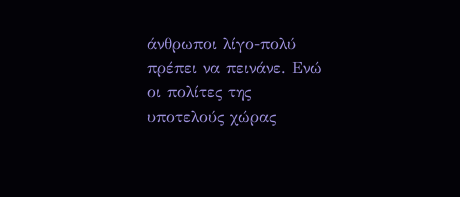άνθρωποι λίγο-πολύ πρέπει να πεινάνε. Ενώ οι πολίτες της υποτελούς χώρας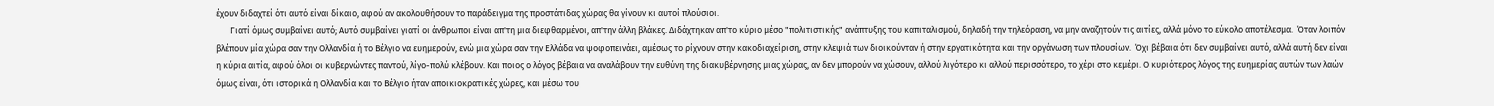έχουν διδαχτεί ότι αυτό είναι δίκαιο, αφού αν ακολουθήσουν το παράδειγμα της προστάτιδας χώρας θα γίνουν κι αυτοί πλούσιοι.
       Γιατί όμως συμβαίνει αυτό; Αυτό συμβαίνει γιατί οι άνθρωποι είναι απ'τη μια διεφθαρμένοι, απ'την άλλη βλάκες. Διδάχτηκαν απ'το κύριο μέσο "πολιτιστικής" ανάπτυξης του καπιταλισμού, δηλαδή την τηλεόραση, να μην αναζητούν τις αιτίες, αλλά μόνο το εύκολο αποτέλεσμα.  Όταν λοιπόν βλέπουν μία χώρα σαν την Ολλανδία ή το Βέλγιο να ευημερούν, ενώ μια χώρα σαν την Ελλάδα να ψοφοπεινάει, αμέσως το ρίχνουν στην κακοδιαχείριση, στην κλεψιά των διοικούνταν ή στην εργατικότητα και την οργάνωση των πλουσίων.  Όχι βέβαια ότι δεν συμβαίνει αυτό, αλλά αυτή δεν είναι η κύρια αιτία, αφού όλοι οι κυβερνώντες παντού, λίγο-πολύ κλέβουν. Και ποιος ο λόγος βέβαια να αναλάβουν την ευθύνη της διακυβέρνησης μιας χώρας, αν δεν μπορούν να χώσουν, αλλού λιγότερο κι αλλού περισσότερο, το χέρι στο κεμέρι. Ο κυριότερος λόγος της ευημερίας αυτών των λαών όμως είναι, ότι ιστορικά η Ολλανδία και το Βέλγιο ήταν αποικιοκρατικές χώρες, και μέσω του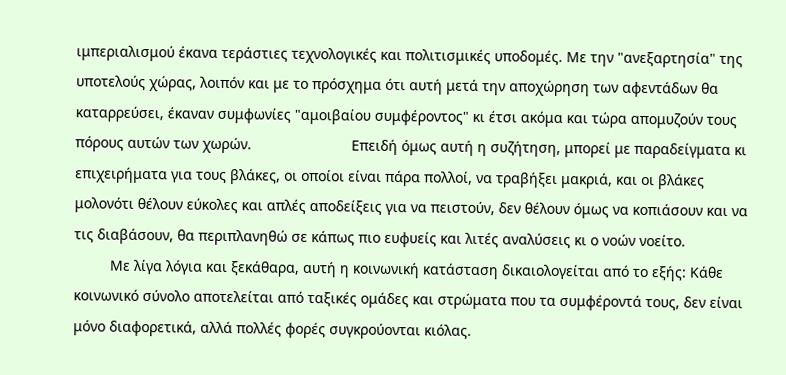ιμπεριαλισμού έκανα τεράστιες τεχνολογικές και πολιτισμικές υποδομές. Με την "ανεξαρτησία" της υποτελούς χώρας, λοιπόν και με το πρόσχημα ότι αυτή μετά την αποχώρηση των αφεντάδων θα καταρρεύσει, έκαναν συμφωνίες "αμοιβαίου συμφέροντος" κι έτσι ακόμα και τώρα απομυζούν τους πόρους αυτών των χωρών.                         Επειδή όμως αυτή η συζήτηση, μπορεί με παραδείγματα κι επιχειρήματα για τους βλάκες, οι οποίοι είναι πάρα πολλοί, να τραβήξει μακριά, και οι βλάκες μολονότι θέλουν εύκολες και απλές αποδείξεις για να πειστούν, δεν θέλουν όμως να κοπιάσουν και να τις διαβάσουν, θα περιπλανηθώ σε κάπως πιο ευφυείς και λιτές αναλύσεις κι ο νοών νοείτο.
         Με λίγα λόγια και ξεκάθαρα, αυτή η κοινωνική κατάσταση δικαιολογείται από το εξής: Κάθε  κοινωνικό σύνολο αποτελείται από ταξικές ομάδες και στρώματα που τα συμφέροντά τους, δεν είναι μόνο διαφορετικά, αλλά πολλές φορές συγκρούονται κιόλας.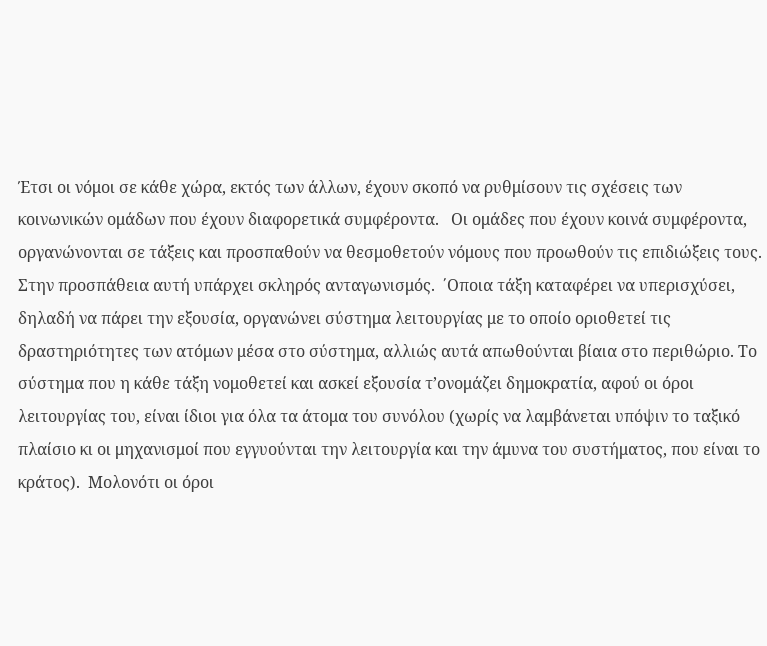Έτσι οι νόμοι σε κάθε χώρα, εκτός των άλλων, έχουν σκοπό να ρυθμίσουν τις σχέσεις των κοινωνικών ομάδων που έχουν διαφορετικά συμφέροντα.   Οι ομάδες που έχουν κοινά συμφέροντα, οργανώνονται σε τάξεις και προσπαθούν να θεσμοθετούν νόμους που προωθούν τις επιδιώξεις τους.  Στην προσπάθεια αυτή υπάρχει σκληρός ανταγωνισμός.  ΄Οποια τάξη καταφέρει να υπερισχύσει, δηλαδή να πάρει την εξουσία, οργανώνει σύστημα λειτουργίας με το οποίο οριοθετεί τις δραστηριότητες των ατόμων μέσα στο σύστημα, αλλιώς αυτά απωθούνται βίαια στο περιθώριο. Το σύστημα που η κάθε τάξη νομοθετεί και ασκεί εξουσία τ’ονομάζει δημοκρατία, αφού οι όροι λειτουργίας του, είναι ίδιοι για όλα τα άτομα του συνόλου (χωρίς να λαμβάνεται υπόψιν το ταξικό πλαίσιο κι οι μηχανισμοί που εγγυούνται την λειτουργία και την άμυνα του συστήματος, που είναι το κράτος).  Μολονότι οι όροι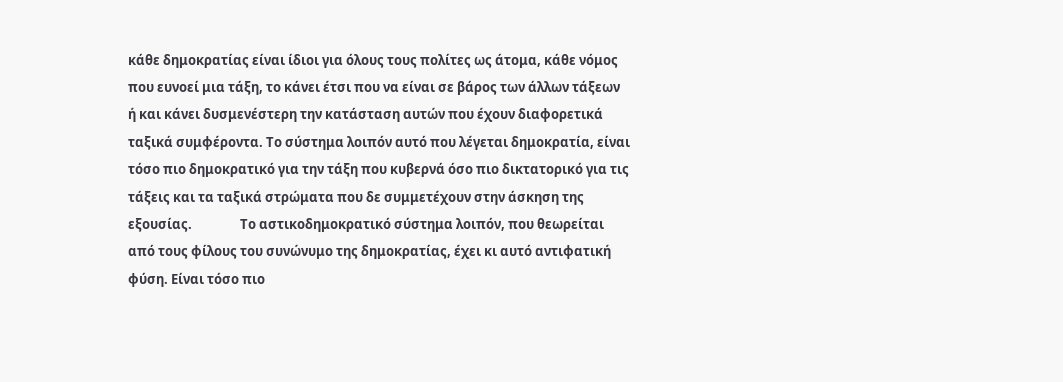κάθε δημοκρατίας είναι ίδιοι για όλους τους πολίτες ως άτομα, κάθε νόμος που ευνοεί μια τάξη, το κάνει έτσι που να είναι σε βάρος των άλλων τάξεων ή και κάνει δυσμενέστερη την κατάσταση αυτών που έχουν διαφορετικά ταξικά συμφέροντα. Το σύστημα λοιπόν αυτό που λέγεται δημοκρατία, είναι τόσο πιο δημοκρατικό για την τάξη που κυβερνά όσο πιο δικτατορικό για τις τάξεις και τα ταξικά στρώματα που δε συμμετέχουν στην άσκηση της εξουσίας.                Το αστικοδημοκρατικό σύστημα λοιπόν, που θεωρείται από τους φίλους του συνώνυμο της δημοκρατίας, έχει κι αυτό αντιφατική φύση. Είναι τόσο πιο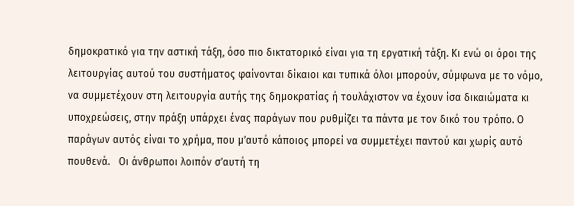δημοκρατικό για την αστική τάξη, όσο πιο δικτατορικό είναι για τη εργατική τάξη. Κι ενώ οι όροι της λειτουργίας αυτού του συστήματος φαίνονται δίκαιοι και τυπικά όλοι μπορούν, σύμφωνα με το νόμο, να συμμετέχουν στη λειτουργία αυτής της δημοκρατίας ή τουλάχιστον να έχουν ίσα δικαιώματα κι υποχρεώσεις, στην πράξη υπάρχει ένας παράγων που ρυθμίζει τα πάντα με τον δικό του τρόπο. Ο παράγων αυτός είναι το χρήμα, που μ’αυτό κάποιος μπορεί να συμμετέχει παντού και χωρίς αυτό πουθενά.   Οι άνθρωποι λοιπόν σ’αυτή τη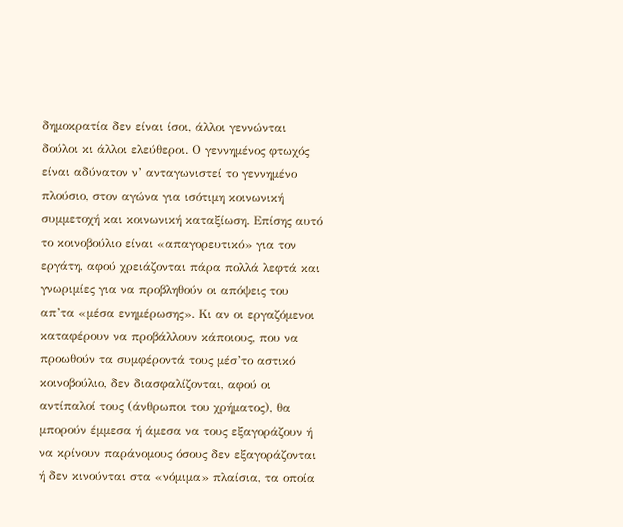δημοκρατία δεν είναι ίσοι, άλλοι γεννώνται δούλοι κι άλλοι ελεύθεροι. Ο γεννημένος φτωχός είναι αδύνατον ν’ ανταγωνιστεί το γεννημένο πλούσιο, στον αγώνα για ισότιμη κοινωνική συμμετοχή και κοινωνική καταξίωση. Επίσης αυτό το κοινοβούλιο είναι «απαγορευτικό» για τον εργάτη, αφού χρειάζονται πάρα πολλά λεφτά και γνωριμίες για να προβληθούν οι απόψεις του απ’τα «μέσα ενημέρωσης». Κι αν οι εργαζόμενοι καταφέρουν να προβάλλουν κάποιους, που να προωθούν τα συμφέροντά τους μέσ’το αστικό κοινοβούλιο, δεν διασφαλίζονται, αφού οι αντίπαλοί τους (άνθρωποι του χρήματος), θα μπορούν έμμεσα ή άμεσα να τους εξαγοράζουν ή να κρίνουν παράνομους όσους δεν εξαγοράζονται ή δεν κινούνται στα «νόμιμα» πλαίσια, τα οποία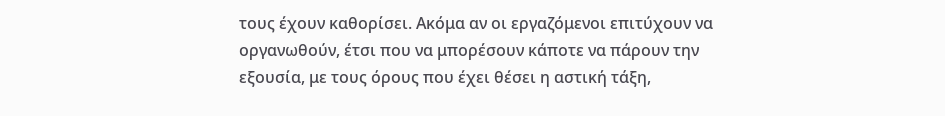τους έχουν καθορίσει. Ακόμα αν οι εργαζόμενοι επιτύχουν να οργανωθούν, έτσι που να μπορέσουν κάποτε να πάρουν την εξουσία, με τους όρους που έχει θέσει η αστική τάξη,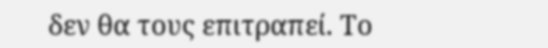δεν θα τους επιτραπεί. Το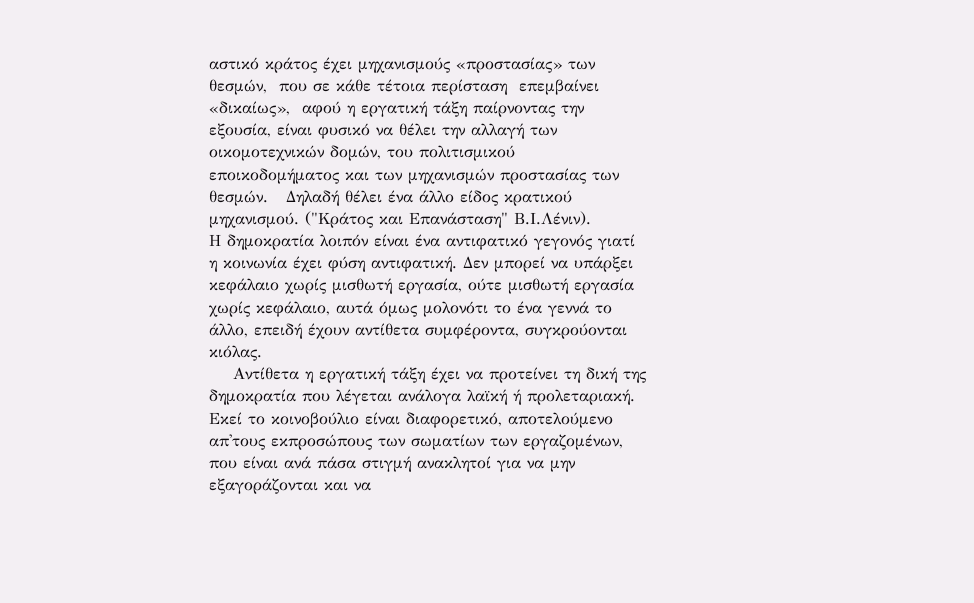αστικό κράτος έχει μηχανισμούς «προστασίας» των θεσμών,  που σε κάθε τέτοια περίσταση  επεμβαίνει  «δικαίως»,  αφού η εργατική τάξη παίρνοντας την εξουσία, είναι φυσικό να θέλει την αλλαγή των οικομοτεχνικών δομών, του πολιτισμικού εποικοδομήματος και των μηχανισμών προστασίας των θεσμών.   Δηλαδή θέλει ένα άλλο είδος κρατικού μηχανισμού. ("Κράτος και Επανάσταση" Β.Ι.Λένιν).          Η δημοκρατία λοιπόν είναι ένα αντιφατικό γεγονός γιατί η κοινωνία έχει φύση αντιφατική. Δεν μπορεί να υπάρξει κεφάλαιο χωρίς μισθωτή εργασία, ούτε μισθωτή εργασία χωρίς κεφάλαιο, αυτά όμως μολονότι το ένα γεννά το άλλο, επειδή έχουν αντίθετα συμφέροντα, συγκρούονται κιόλας.
    Αντίθετα η εργατική τάξη έχει να προτείνει τη δική της δημοκρατία που λέγεται ανάλογα λαϊκή ή προλεταριακή. Εκεί το κοινοβούλιο είναι διαφορετικό, αποτελούμενο απ'τους εκπροσώπους των σωματίων των εργαζομένων, που είναι ανά πάσα στιγμή ανακλητοί για να μην εξαγοράζονται και να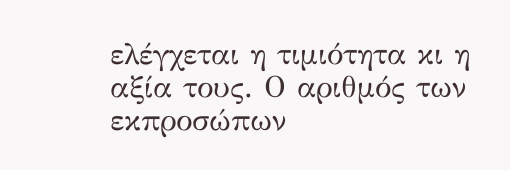ελέγχεται η τιμιότητα κι η αξία τους. Ο αριθμός των εκπροσώπων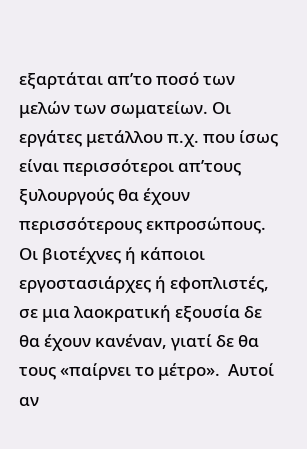εξαρτάται απ’το ποσό των μελών των σωματείων. Οι εργάτες μετάλλου π.χ. που ίσως είναι περισσότεροι απ’τους ξυλουργούς θα έχουν περισσότερους εκπροσώπους. Οι βιοτέχνες ή κάποιοι εργοστασιάρχες ή εφοπλιστές, σε μια λαοκρατική εξουσία δε θα έχουν κανέναν, γιατί δε θα τους «παίρνει το μέτρο».  Αυτοί αν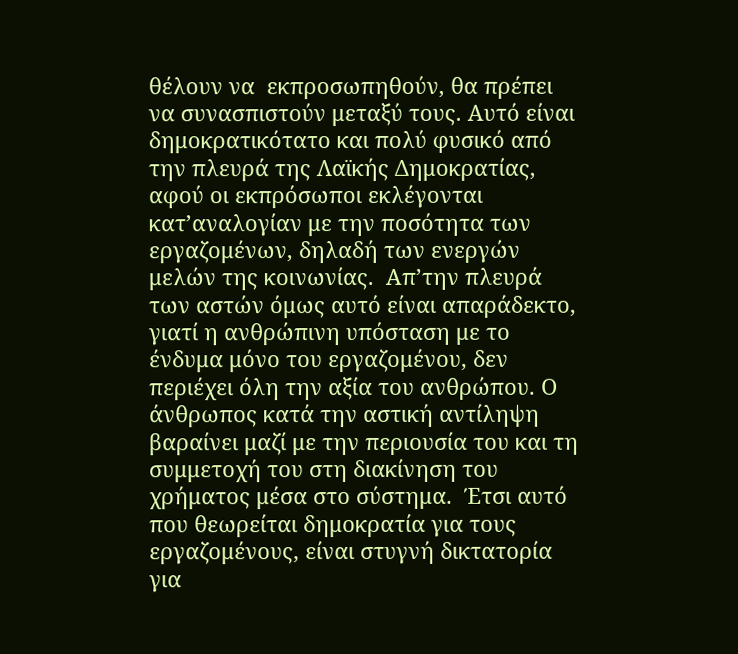θέλουν να  εκπροσωπηθούν, θα πρέπει να συνασπιστούν μεταξύ τους. Αυτό είναι δημοκρατικότατο και πολύ φυσικό από την πλευρά της Λαϊκής Δημοκρατίας, αφού οι εκπρόσωποι εκλέγονται κατ’αναλογίαν με την ποσότητα των εργαζομένων, δηλαδή των ενεργών μελών της κοινωνίας.  Απ’την πλευρά των αστών όμως αυτό είναι απαράδεκτο, γιατί η ανθρώπινη υπόσταση με το ένδυμα μόνο του εργαζομένου, δεν περιέχει όλη την αξία του ανθρώπου. Ο άνθρωπος κατά την αστική αντίληψη βαραίνει μαζί με την περιουσία του και τη συμμετοχή του στη διακίνηση του χρήματος μέσα στο σύστημα.  Έτσι αυτό που θεωρείται δημοκρατία για τους εργαζομένους, είναι στυγνή δικτατορία για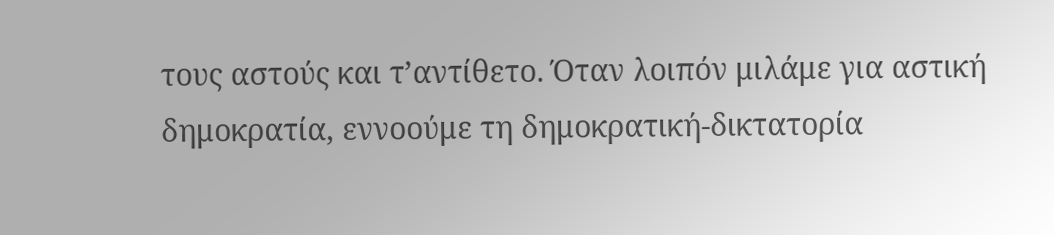τους αστούς και τ’αντίθετο. Όταν λοιπόν μιλάμε για αστική δημοκρατία, εννοούμε τη δημοκρατική-δικτατορία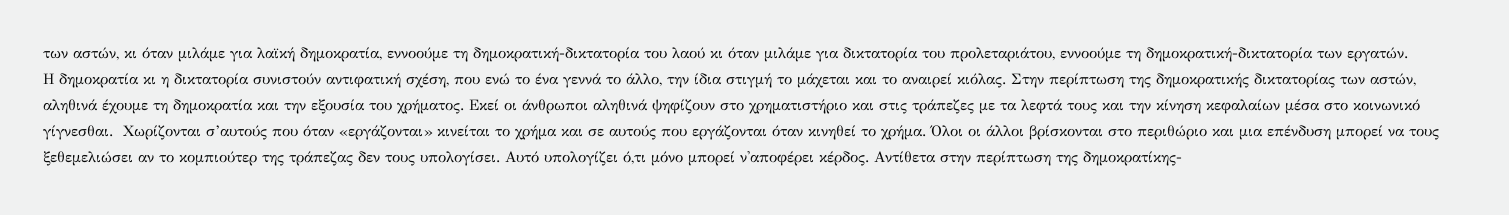των αστών, κι όταν μιλάμε για λαϊκή δημοκρατία, εννοούμε τη δημοκρατική-δικτατορία του λαού κι όταν μιλάμε για δικτατορία του προλεταριάτου, εννοούμε τη δημοκρατική-δικτατορία των εργατών.                                                                  Η δημοκρατία κι η δικτατορία συνιστούν αντιφατική σχέση, που ενώ το ένα γεννά το άλλο, την ίδια στιγμή το μάχεται και το αναιρεί κιόλας. Στην περίπτωση της δημοκρατικής δικτατορίας των αστών, αληθινά έχουμε τη δημοκρατία και την εξουσία του χρήματος. Εκεί οι άνθρωποι αληθινά ψηφίζουν στο χρηματιστήριο και στις τράπεζες με τα λεφτά τους και την κίνηση κεφαλαίων μέσα στο κοινωνικό γίγνεσθαι.  Χωρίζονται σ’αυτούς που όταν «εργάζονται» κινείται το χρήμα και σε αυτούς που εργάζονται όταν κινηθεί το χρήμα. Όλοι οι άλλοι βρίσκονται στο περιθώριο και μια επένδυση μπορεί να τους ξεθεμελιώσει αν το κομπιούτερ της τράπεζας δεν τους υπολογίσει. Αυτό υπολογίζει ό,τι μόνο μπορεί ν'αποφέρει κέρδος. Αντίθετα στην περίπτωση της δημοκρατίκης-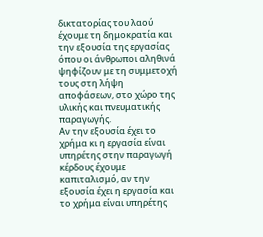δικτατορίας του λαού έχουμε τη δημοκρατία και την εξουσία της εργασίας όπου οι άνθρωποι αληθινά ψηφίζουν με τη συμμετοχή τους στη λήψη αποφάσεων, στο χώρο της υλικής και πνευματικής παραγωγής.
Αν την εξουσία έχει το χρήμα κι η εργασία είναι υπηρέτης στην παραγωγή κέρδους έχουμε καπιταλισμό, αν την εξουσία έχει η εργασία και το χρήμα είναι υπηρέτης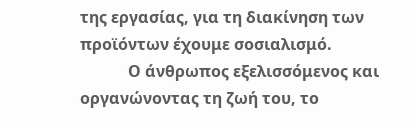της εργασίας, για τη διακίνηση των προϊόντων έχουμε σοσιαλισμό.
            Ο άνθρωπος εξελισσόμενος και οργανώνοντας τη ζωή του, το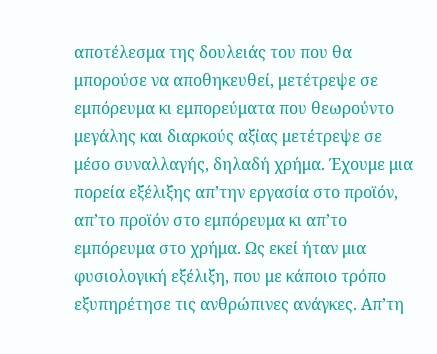αποτέλεσμα της δουλειάς του που θα μπορούσε να αποθηκευθεί, μετέτρεψε σε εμπόρευμα κι εμπορεύματα που θεωρούντο μεγάλης και διαρκούς αξίας μετέτρεψε σε μέσο συναλλαγής, δηλαδή χρήμα. Έχουμε μια πορεία εξέλιξης απ’την εργασία στο προϊόν, απ’το προϊόν στο εμπόρευμα κι απ’το εμπόρευμα στο χρήμα. Ως εκεί ήταν μια φυσιολογική εξέλιξη, που με κάποιο τρόπο εξυπηρέτησε τις ανθρώπινες ανάγκες. Απ’τη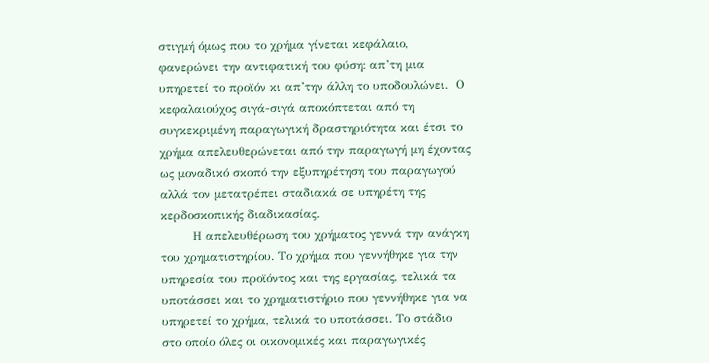στιγμή όμως που το χρήμα γίνεται κεφάλαιο, φανερώνει την αντιφατική του φύση: απ’τη μια υπηρετεί το προϊόν κι απ’την άλλη το υποδουλώνει.  Ο κεφαλαιούχος σιγά-σιγά αποκόπτεται από τη συγκεκριμένη παραγωγική δραστηριότητα και έτσι το χρήμα απελευθερώνεται από την παραγωγή μη έχοντας ως μοναδικό σκοπό την εξυπηρέτηση του παραγωγού αλλά τον μετατρέπει σταδιακά σε υπηρέτη της κερδοσκοπικής διαδικασίας.
        Η απελευθέρωση του χρήματος γεννά την ανάγκη του χρηματιστηρίου. Το χρήμα που γεννήθηκε για την υπηρεσία του προϊόντος και της εργασίας, τελικά τα υποτάσσει και το χρηματιστήριο που γεννήθηκε για να υπηρετεί το χρήμα, τελικά το υποτάσσει. Το στάδιο στο οποίο όλες οι οικονομικές και παραγωγικές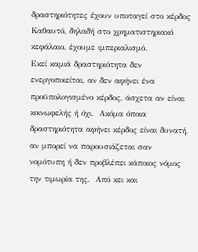δραστηριότητες έχουν υποταγεί στο κέρδος Καθαυτό, δηλαδή στο χρηματιστηριακό κεφάλαιο, έχουμε ιμπεριαλισμό.          Εκεί καμιά δραστηριότητα δεν ενεργοποιείται, αν δεν αφήνει ένα προϋπολογισμένο κέρδος, άσχετα αν είναι κοινωφελής ή όχι.  Ακόμα όποια δραστηριότητα αφήνει κέρδος είναι δυνατή, αν μπορεί να παρουσιάζεται σαν νομότυπη ή δεν προβλέπει κάποιος νόμος την τιμωρία της.  Από κει και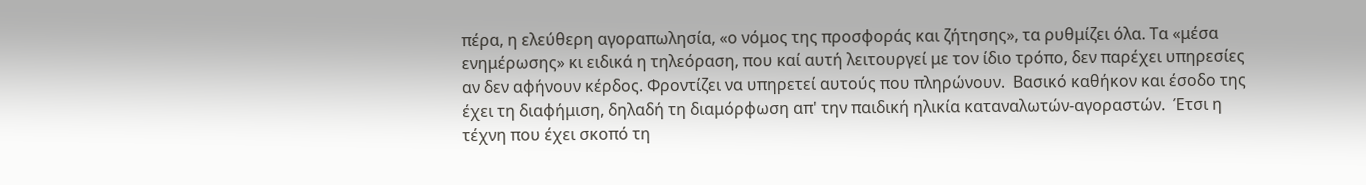πέρα, η ελεύθερη αγοραπωλησία, «ο νόμος της προσφοράς και ζήτησης», τα ρυθμίζει όλα. Τα «μέσα ενημέρωσης» κι ειδικά η τηλεόραση, που καί αυτή λειτουργεί με τον ίδιο τρόπο, δεν παρέχει υπηρεσίες αν δεν αφήνουν κέρδος. Φροντίζει να υπηρετεί αυτούς που πληρώνουν.  Βασικό καθήκον και έσοδο της έχει τη διαφήμιση, δηλαδή τη διαμόρφωση απ' την παιδική ηλικία καταναλωτών-αγοραστών.  Έτσι η τέχνη που έχει σκοπό τη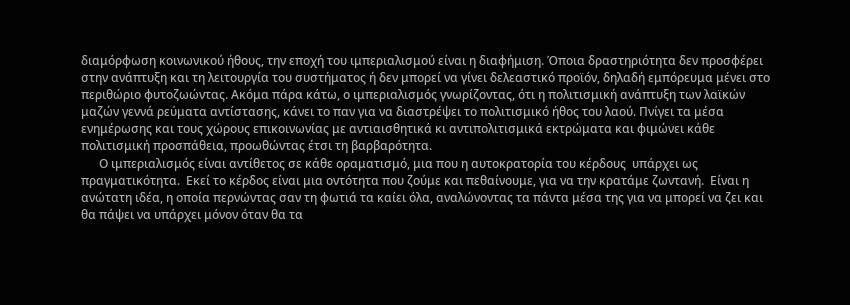διαμόρφωση κοινωνικού ήθους, την εποχή του ιμπεριαλισμού είναι η διαφήμιση. Όποια δραστηριότητα δεν προσφέρει στην ανάπτυξη και τη λειτουργία του συστήματος ή δεν μπορεί να γίνει δελεαστικό προϊόν, δηλαδή εμπόρευμα μένει στο περιθώριο φυτοζωώντας. Ακόμα πάρα κάτω, ο ιμπεριαλισμός γνωρίζοντας, ότι η πολιτισμική ανάπτυξη των λαϊκών μαζών γεννά ρεύματα αντίστασης, κάνει το παν για να διαστρέψει το πολιτισμικό ήθος του λαού. Πνίγει τα μέσα ενημέρωσης και τους χώρους επικοινωνίας με αντιαισθητικά κι αντιπολιτισμικά εκτρώματα και φιμώνει κάθε πολιτισμική προσπάθεια, προωθώντας έτσι τη βαρβαρότητα.
      Ο ιμπεριαλισμός είναι αντίθετος σε κάθε οραματισμό, μια που η αυτοκρατορία του κέρδους  υπάρχει ως πραγματικότητα.  Εκεί το κέρδος είναι μια οντότητα που ζούμε και πεθαίνουμε, για να την κρατάμε ζωντανή.  Είναι η ανώτατη ιδέα, η οποία περνώντας σαν τη φωτιά τα καίει όλα, αναλώνοντας τα πάντα μέσα της για να μπορεί να ζει και θα πάψει να υπάρχει μόνον όταν θα τα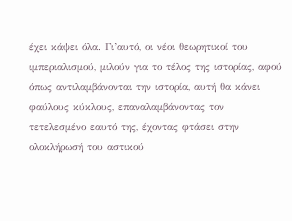έχει κάψει όλα. Γι’αυτό, οι νέοι θεωρητικοί του ιμπεριαλισμού, μιλούν για το τέλος της ιστορίας, αφού όπως αντιλαμβάνονται την ιστορία, αυτή θα κάνει φαύλους κύκλους, επαναλαμβάνοντας τον τετελεσμένο εαυτό της, έχοντας φτάσει στην ολοκλήρωσή του αστικού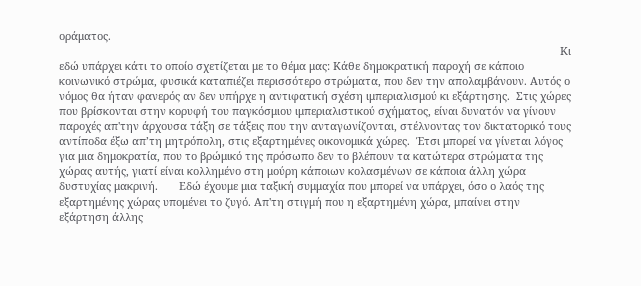οράματος.
                                                                                                                                                                       Κι εδώ υπάρχει κάτι το οποίο σχετίζεται με το θέμα μας: Κάθε δημοκρατική παροχή σε κάποιο κοινωνικό στρώμα, φυσικά καταπιέζει περισσότερο στρώματα, που δεν την απολαμβάνουν. Αυτός ο νόμος θα ήταν φανερός αν δεν υπήρχε η αντιφατική σχέση ιμπεριαλισμού κι εξάρτησης.  Στις χώρες που βρίσκονται στην κορυφή του παγκόσμιου ιμπεριαλιστικού σχήματος, είναι δυνατόν να γίνουν παροχές απ'την άρχουσα τάξη σε τάξεις που την ανταγωνίζονται, στέλνοντας τον δικτατορικό τους αντίποδα έξω απ’τη μητρόπολη, στις εξαρτημένες οικονομικά χώρες.  Έτσι μπορεί να γίνεται λόγος για μια δημοκρατία, που το βρώμικό της πρόσωπο δεν το βλέπουν τα κατώτερα στρώματα της χώρας αυτής, γιατί είναι κολλημένο στη μούρη κάποιων κολασμένων σε κάποια άλλη χώρα δυστυχίας μακρινή.       Εδώ έχουμε μια ταξική συμμαχία που μπορεί να υπάρχει, όσο ο λαός της εξαρτημένης χώρας υπομένει το ζυγό. Απ'τη στιγμή που η εξαρτημένη χώρα, μπαίνει στην εξάρτηση άλλης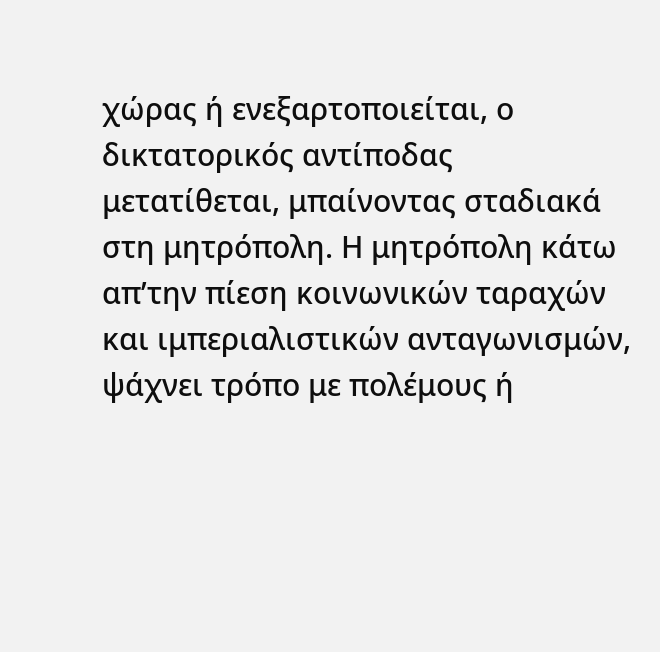χώρας ή ενεξαρτοποιείται, ο δικτατορικός αντίποδας μετατίθεται, μπαίνοντας σταδιακά στη μητρόπολη. Η μητρόπολη κάτω απ’την πίεση κοινωνικών ταραχών και ιμπεριαλιστικών ανταγωνισμών, ψάχνει τρόπο με πολέμους ή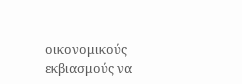οικονομικούς εκβιασμούς να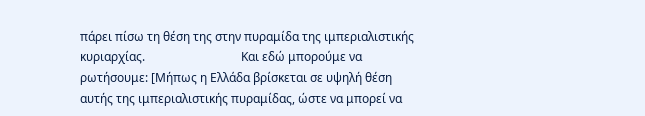πάρει πίσω τη θέση της στην πυραμίδα της ιμπεριαλιστικής κυριαρχίας.                                Και εδώ μπορούμε να ρωτήσουμε: [Μήπως η Ελλάδα βρίσκεται σε υψηλή θέση αυτής της ιμπεριαλιστικής πυραμίδας, ώστε να μπορεί να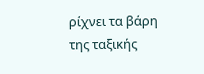ρίχνει τα βάρη της ταξικής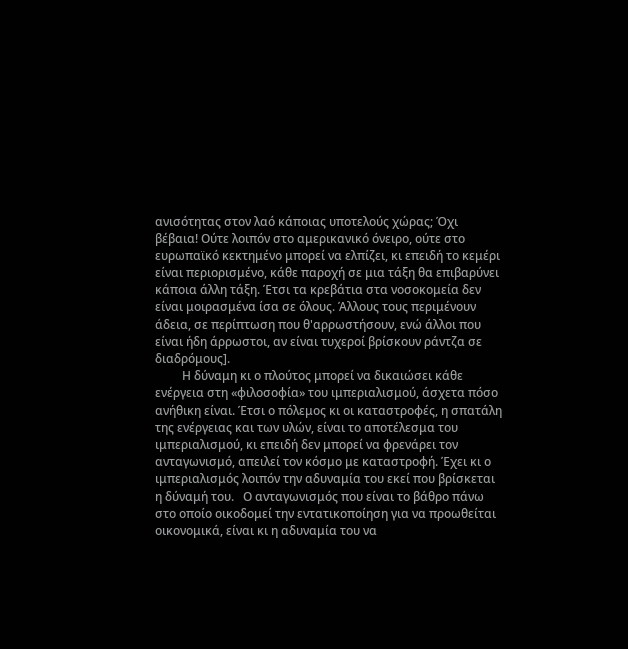ανισότητας στον λαό κάποιας υποτελούς χώρας; Όχι βέβαια! Ούτε λοιπόν στο αμερικανικό όνειρο, ούτε στο ευρωπαϊκό κεκτημένο μπορεί να ελπίζει, κι επειδή το κεμέρι είναι περιορισμένο, κάθε παροχή σε μια τάξη θα επιβαρύνει κάποια άλλη τάξη. Έτσι τα κρεβάτια στα νοσοκομεία δεν είναι μοιρασμένα ίσα σε όλους. Άλλους τους περιμένουν άδεια, σε περίπτωση που θ'αρρωστήσουν, ενώ άλλοι που είναι ήδη άρρωστοι, αν είναι τυχεροί βρίσκουν ράντζα σε διαδρόμους].
         Η δύναμη κι ο πλούτος μπορεί να δικαιώσει κάθε ενέργεια στη «φιλοσοφία» του ιμπεριαλισμού, άσχετα πόσο ανήθικη είναι. Έτσι ο πόλεμος κι οι καταστροφές, η σπατάλη της ενέργειας και των υλών, είναι το αποτέλεσμα του ιμπεριαλισμού, κι επειδή δεν μπορεί να φρενάρει τον ανταγωνισμό, απειλεί τον κόσμο με καταστροφή. Έχει κι ο ιμπεριαλισμός λοιπόν την αδυναμία του εκεί που βρίσκεται η δύναμή του.   Ο ανταγωνισμός που είναι το βάθρο πάνω στο οποίο οικοδομεί την εντατικοποίηση για να προωθείται οικονομικά, είναι κι η αδυναμία του να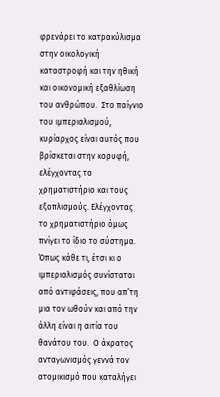φρενάρει το κατρακύλισμα στην οικολογική καταστροφή και την ηθική και οικονομική εξαθλίωση του ανθρώπου.  Στο παίγνιο του ιμπεριαλισμού, κυρίαρχος είναι αυτός που βρίσκεται στην κορυφή, ελέγχοντας το χρηματιστήριο και τους εξοπλισμούς. Ελέγχοντας το χρηματιστήριο όμως πνίγει το ίδιο το σύστημα.  Όπως κάθε τι, έτσι κι ο ιμπεριαλισμός συνίσταται από αντιφάσεις, που απ’τη μια τον ωθούν και από την άλλη είναι η αιτία του θανάτου του.  Ο άκρατος ανταγωνισμός γεννά τον ατομικισμό που καταλήγει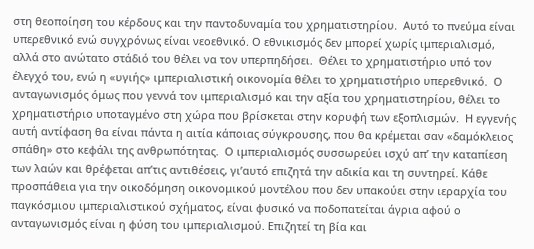στη θεοποίηση του κέρδους και την παντοδυναμία του χρηματιστηρίου.  Αυτό το πνεύμα είναι υπερεθνικό ενώ συγχρόνως είναι νεοεθνικό. Ο εθνικισμός δεν μπορεί χωρίς ιμπεριαλισμό, αλλά στο ανώτατο στάδιό του θέλει να τον υπερπηδήσει.  Θέλει το χρηματιστήριο υπό τον έλεγχό του, ενώ η «υγιής» ιμπεριαλιστική οικονομία θέλει το χρηματιστήριο υπερεθνικό.  Ο ανταγωνισμός όμως που γεννά τον ιμπεριαλισμό και την αξία του χρηματιστηρίου, θέλει το χρηματιστήριο υποταγμένο στη χώρα που βρίσκεται στην κορυφή των εξοπλισμών.  Η εγγενής αυτή αντίφαση θα είναι πάντα η αιτία κάποιας σύγκρουσης, που θα κρέμεται σαν «δαμόκλειος σπάθη» στο κεφάλι της ανθρωπότητας.  Ο ιμπεριαλισμός συσσωρεύει ισχύ απ’ την καταπίεση των λαών και θρέφεται απ’τις αντιθέσεις, γι’αυτό επιζητά την αδικία και τη συντηρεί. Κάθε προσπάθεια για την οικοδόμηση οικονομικού μοντέλου που δεν υπακούει στην ιεραρχία του παγκόσμιου ιμπεριαλιστικού σχήματος, είναι φυσικό να ποδοπατείται άγρια αφού ο ανταγωνισμός είναι η φύση του ιμπεριαλισμού. Επιζητεί τη βία και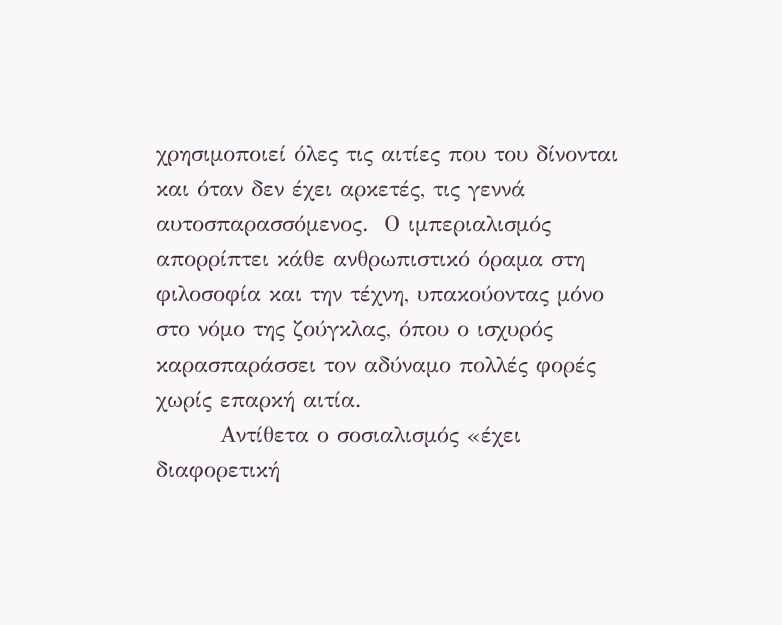χρησιμοποιεί όλες τις αιτίες που του δίνονται και όταν δεν έχει αρκετές, τις γεννά αυτοσπαρασσόμενος.  Ο ιμπεριαλισμός απορρίπτει κάθε ανθρωπιστικό όραμα στη φιλοσοφία και την τέχνη, υπακούοντας μόνο στο νόμο της ζούγκλας, όπου ο ισχυρός καρασπαράσσει τον αδύναμο πολλές φορές χωρίς επαρκή αιτία.
        Αντίθετα ο σοσιαλισμός «έχει διαφορετική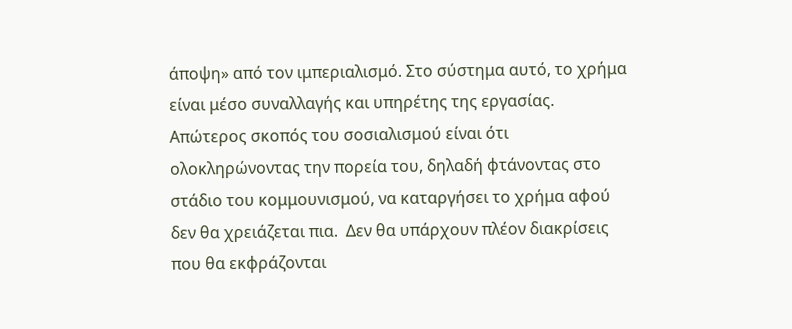άποψη» από τον ιμπεριαλισμό. Στο σύστημα αυτό, το χρήμα είναι μέσο συναλλαγής και υπηρέτης της εργασίας. Απώτερος σκοπός του σοσιαλισμού είναι ότι ολοκληρώνοντας την πορεία του, δηλαδή φτάνοντας στο στάδιο του κομμουνισμού, να καταργήσει το χρήμα αφού δεν θα χρειάζεται πια.  Δεν θα υπάρχουν πλέον διακρίσεις που θα εκφράζονται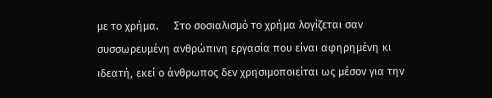με το χρήμα.     Στο σοσιαλισμό το χρήμα λογίζεται σαν συσσωρευμένη ανθρώπινη εργασία που είναι αφηρημένη κι ιδεατή, εκεί ο άνθρωπος δεν χρησιμοποιείται ως μέσον για την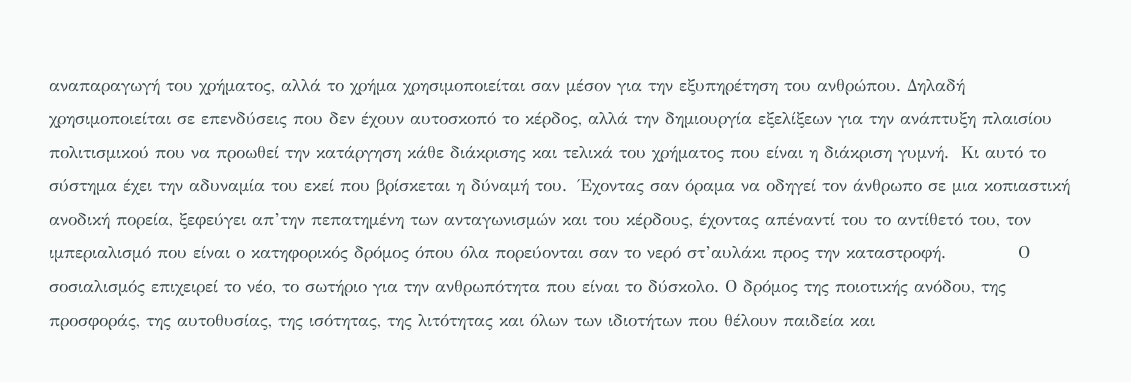αναπαραγωγή του χρήματος, αλλά το χρήμα χρησιμοποιείται σαν μέσον για την εξυπηρέτηση του ανθρώπου. Δηλαδή χρησιμοποιείται σε επενδύσεις που δεν έχουν αυτοσκοπό το κέρδος, αλλά την δημιουργία εξελίξεων για την ανάπτυξη πλαισίου πολιτισμικού που να προωθεί την κατάργηση κάθε διάκρισης και τελικά του χρήματος που είναι η διάκριση γυμνή.  Κι αυτό το σύστημα έχει την αδυναμία του εκεί που βρίσκεται η δύναμή του.  Έχοντας σαν όραμα να οδηγεί τον άνθρωπο σε μια κοπιαστική ανοδική πορεία, ξεφεύγει απ’την πεπατημένη των ανταγωνισμών και του κέρδους, έχοντας απέναντί του το αντίθετό του, τον ιμπεριαλισμό που είναι ο κατηφορικός δρόμος όπου όλα πορεύονται σαν το νερό στ’αυλάκι προς την καταστροφή.            Ο σοσιαλισμός επιχειρεί το νέο, το σωτήριο για την ανθρωπότητα που είναι το δύσκολο. Ο δρόμος της ποιοτικής ανόδου, της προσφοράς, της αυτοθυσίας, της ισότητας, της λιτότητας και όλων των ιδιοτήτων που θέλουν παιδεία και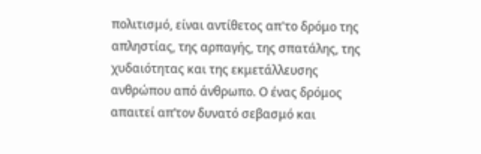πολιτισμό, είναι αντίθετος απ'το δρόμο της απληστίας, της αρπαγής, της σπατάλης, της χυδαιότητας και της εκμετάλλευσης ανθρώπου από άνθρωπο. Ο ένας δρόμος απαιτεί απ’τον δυνατό σεβασμό και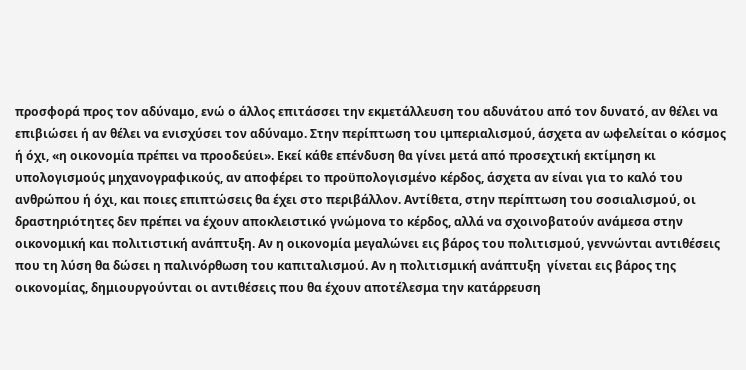προσφορά προς τον αδύναμο, ενώ ο άλλος επιτάσσει την εκμετάλλευση του αδυνάτου από τον δυνατό, αν θέλει να επιβιώσει ή αν θέλει να ενισχύσει τον αδύναμο. Στην περίπτωση του ιμπεριαλισμού, άσχετα αν ωφελείται ο κόσμος ή όχι, «η οικονομία πρέπει να προοδεύει». Εκεί κάθε επένδυση θα γίνει μετά από προσεχτική εκτίμηση κι υπολογισμούς μηχανογραφικούς, αν αποφέρει το προϋπολογισμένο κέρδος, άσχετα αν είναι για το καλό του ανθρώπου ή όχι, και ποιες επιπτώσεις θα έχει στο περιβάλλον. Αντίθετα, στην περίπτωση του σοσιαλισμού, οι δραστηριότητες δεν πρέπει να έχουν αποκλειστικό γνώμονα το κέρδος, αλλά να σχοινοβατούν ανάμεσα στην οικονομική και πολιτιστική ανάπτυξη. Αν η οικονομία μεγαλώνει εις βάρος του πολιτισμού, γεννώνται αντιθέσεις που τη λύση θα δώσει η παλινόρθωση του καπιταλισμού. Αν η πολιτισμική ανάπτυξη  γίνεται εις βάρος της οικονομίας, δημιουργούνται οι αντιθέσεις που θα έχουν αποτέλεσμα την κατάρρευση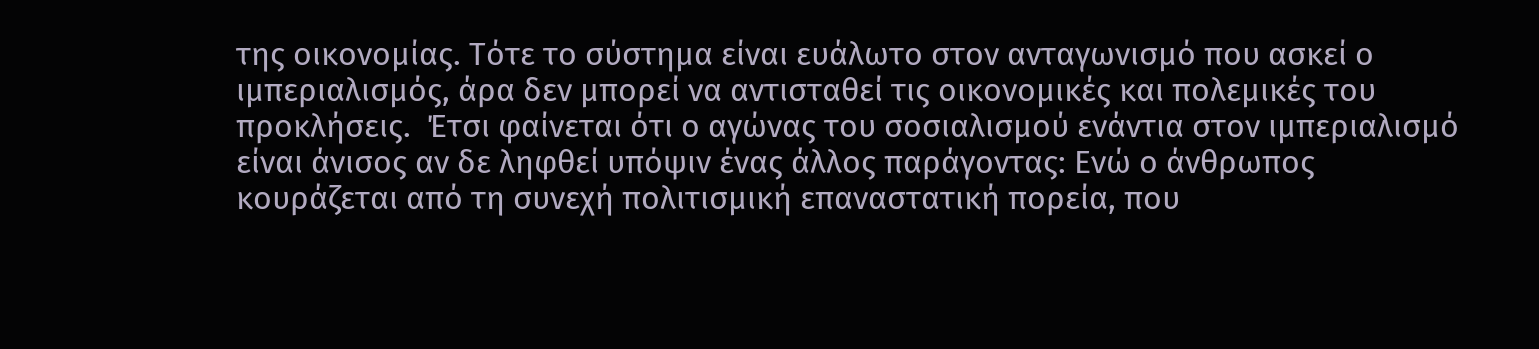της οικονομίας. Τότε το σύστημα είναι ευάλωτο στον ανταγωνισμό που ασκεί ο ιμπεριαλισμός, άρα δεν μπορεί να αντισταθεί τις οικονομικές και πολεμικές του προκλήσεις.  Έτσι φαίνεται ότι ο αγώνας του σοσιαλισμού ενάντια στον ιμπεριαλισμό είναι άνισος αν δε ληφθεί υπόψιν ένας άλλος παράγοντας: Ενώ ο άνθρωπος κουράζεται από τη συνεχή πολιτισμική επαναστατική πορεία, που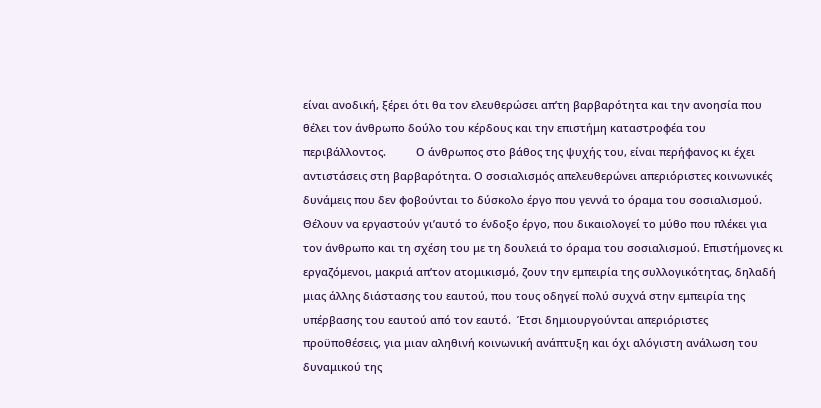είναι ανοδική, ξέρει ότι θα τον ελευθερώσει απ’τη βαρβαρότητα και την ανοησία που θέλει τον άνθρωπο δούλο του κέρδους και την επιστήμη καταστροφέα του περιβάλλοντος.          Ο άνθρωπος στο βάθος της ψυχής του, είναι περήφανος κι έχει αντιστάσεις στη βαρβαρότητα. Ο σοσιαλισμός απελευθερώνει απεριόριστες κοινωνικές δυνάμεις που δεν φοβούνται το δύσκολο έργο που γεννά το όραμα του σοσιαλισμού.  Θέλουν να εργαστούν γι’αυτό το ένδοξο έργο, που δικαιολογεί το μύθο που πλέκει για τον άνθρωπο και τη σχέση του με τη δουλειά το όραμα του σοσιαλισμού. Επιστήμονες κι εργαζόμενοι, μακριά απ’τον ατομικισμό, ζουν την εμπειρία της συλλογικότητας, δηλαδή μιας άλλης διάστασης του εαυτού, που τους οδηγεί πολύ συχνά στην εμπειρία της υπέρβασης του εαυτού από τον εαυτό.  Έτσι δημιουργούνται απεριόριστες προϋποθέσεις, για μιαν αληθινή κοινωνική ανάπτυξη και όχι αλόγιστη ανάλωση του δυναμικού της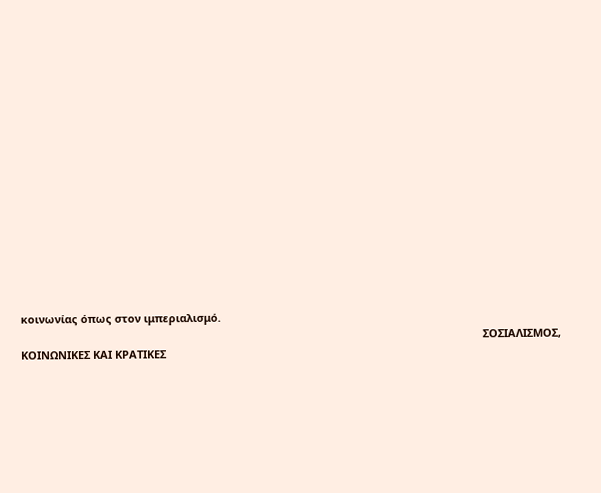κοινωνίας όπως στον ιμπεριαλισμό.
                                                                                                                                                          ΣΟΣΙΑΛΙΣΜΟΣ, ΚΟΙΝΩΝΙΚΕΣ ΚΑΙ ΚΡΑΤΙΚΕΣ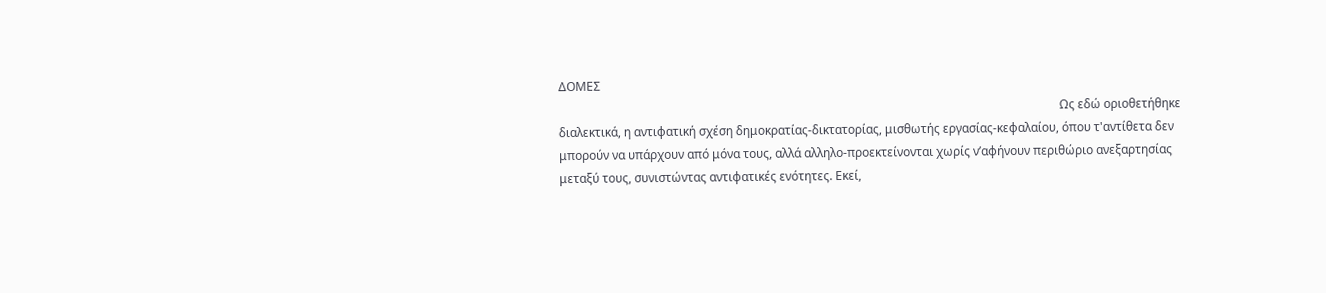ΔΟΜΕΣ
                                                                                                                                                                       Ως εδώ οριοθετήθηκε διαλεκτικά, η αντιφατική σχέση δημοκρατίας-δικτατορίας, μισθωτής εργασίας-κεφαλαίου, όπου τ'αντίθετα δεν μπορούν να υπάρχουν από μόνα τους, αλλά αλληλο-προεκτείνονται χωρίς ν’αφήνουν περιθώριο ανεξαρτησίας μεταξύ τους, συνιστώντας αντιφατικές ενότητες. Εκεί,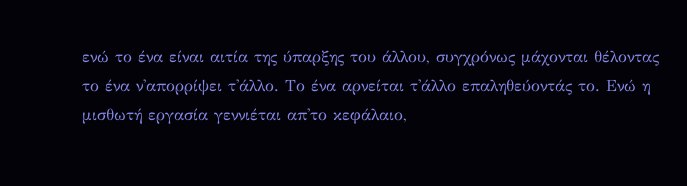ενώ το ένα είναι αιτία της ύπαρξης του άλλου, συγχρόνως μάχονται θέλοντας το ένα ν'απορρίψει τ'άλλο. Το ένα αρνείται τ'άλλο επαληθεύοντάς το. Ενώ η μισθωτή εργασία γεννιέται απ'το κεφάλαιο,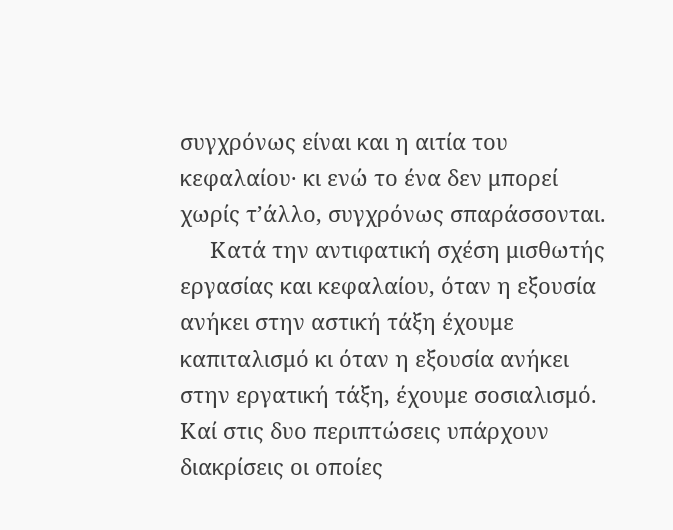συγχρόνως είναι και η αιτία του κεφαλαίου· κι ενώ το ένα δεν μπορεί χωρίς τ’άλλο, συγχρόνως σπαράσσονται.
     Κατά την αντιφατική σχέση μισθωτής εργασίας και κεφαλαίου, όταν η εξουσία ανήκει στην αστική τάξη έχουμε καπιταλισμό κι όταν η εξουσία ανήκει στην εργατική τάξη, έχουμε σοσιαλισμό.  Καί στις δυο περιπτώσεις υπάρχουν διακρίσεις οι οποίες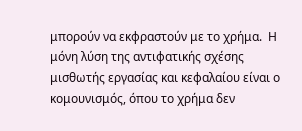μπορούν να εκφραστούν με το χρήμα.  Η μόνη λύση της αντιφατικής σχέσης μισθωτής εργασίας και κεφαλαίου είναι ο κομουνισμός, όπου το χρήμα δεν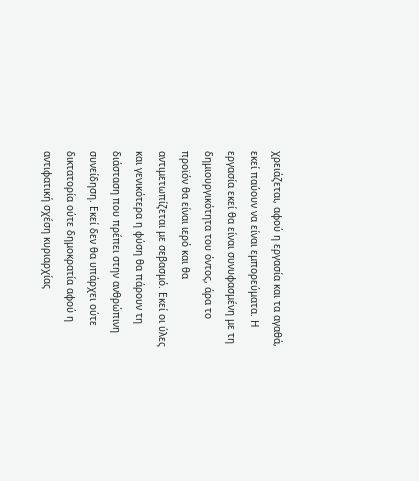χρειάζεται, αφού η εργασία και τα αγαθά, εκεί παύουν να είναι εμπορεύματα. Η εργασία εκεί θα είναι συνυφασμένη με τη δημιουργικότητα του όντος, άρα το προϊόν θα είναι ιερό και θα αντιμετωπίζεται με σεβασμό. Εκεί οι ύλες και γενικότερα η φύση θα πάρουν τη διάσταση που πρέπει στην ανθρώπινη συνείδηση. Εκεί δεν θα υπάρχει ούτε δικτατορία ούτε δημοκρατία αφού η αντιφατική σχέση κυριαρχίας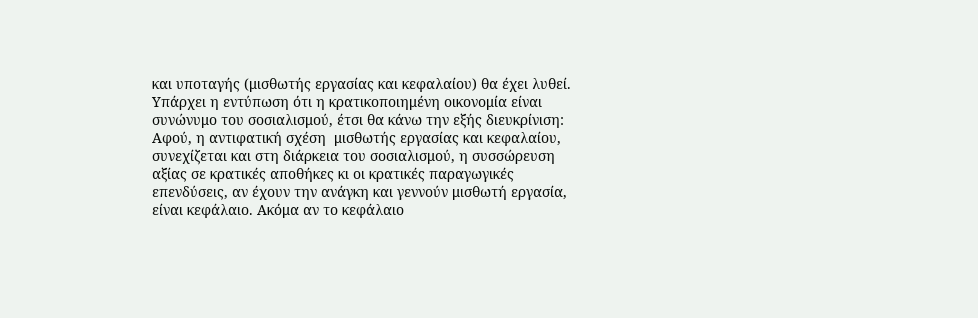και υποταγής (μισθωτής εργασίας και κεφαλαίου) θα έχει λυθεί.                                                     Υπάρχει η εντύπωση ότι η κρατικοποιημένη οικονομία είναι συνώνυμο του σοσιαλισμού, έτσι θα κάνω την εξής διευκρίνιση: Αφού, η αντιφατική σχέση  μισθωτής εργασίας και κεφαλαίου, συνεχίζεται και στη διάρκεια του σοσιαλισμού, η συσσώρευση αξίας σε κρατικές αποθήκες κι οι κρατικές παραγωγικές επενδύσεις, αν έχουν την ανάγκη και γεννούν μισθωτή εργασία, είναι κεφάλαιο. Ακόμα αν το κεφάλαιο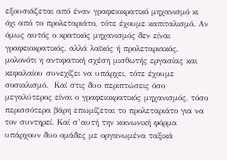εξουσιάζεται από έναν γραφειοκρατικό μηχανισμό κι όχι από το προλεταριάτο, τότε έχουμε καπιταλισμό. Αν όμως αυτός ο κρατικός μηχανισμός δεν είναι γραφειοκρατικός, αλλά λαϊκός ή προλεταριακός, μολονότι η αντιφατική σχέση μισθωτής εργασίας και κεφαλαίου συνεχίζει να υπάρχει, τότε έχουμε σοσιαλισμό.  Καί στις δυο περιπτώσεις όσο μεγαλύτερος είναι ο γραφειοκρατικός μηχανισμός, τόσο περισσότερα βάρη επωμίζεται το προλεταριάτο για να τον συντηρεί. Καί σ’αυτή την κοινωνική φόρμα υπάρχουν δυο ομάδες με οργανωμένα ταξικά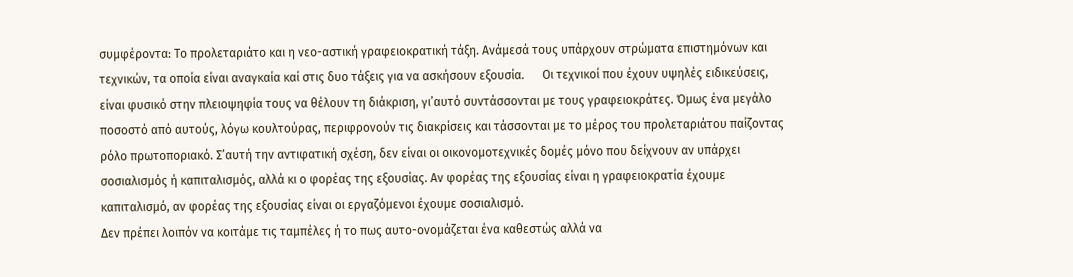συμφέροντα: Το προλεταριάτο και η νεο-αστική γραφειοκρατική τάξη. Ανάμεσά τους υπάρχουν στρώματα επιστημόνων και τεχνικών, τα οποία είναι αναγκαία καί στις δυο τάξεις για να ασκήσουν εξουσία.      Οι τεχνικοί που έχουν υψηλές ειδικεύσεις, είναι φυσικό στην πλειοψηφία τους να θέλουν τη διάκριση, γι’αυτό συντάσσονται με τους γραφειοκράτες. Όμως ένα μεγάλο ποσοστό από αυτούς, λόγω κουλτούρας, περιφρονούν τις διακρίσεις και τάσσονται με το μέρος του προλεταριάτου παίζοντας ρόλο πρωτοποριακό. Σ’αυτή την αντιφατική σχέση, δεν είναι οι οικονομοτεχνικές δομές μόνο που δείχνουν αν υπάρχει σοσιαλισμός ή καπιταλισμός, αλλά κι ο φορέας της εξουσίας. Αν φορέας της εξουσίας είναι η γραφειοκρατία έχουμε καπιταλισμό, αν φορέας της εξουσίας είναι οι εργαζόμενοι έχουμε σοσιαλισμό.
Δεν πρέπει λοιπόν να κοιτάμε τις ταμπέλες ή το πως αυτο-ονομάζεται ένα καθεστώς αλλά να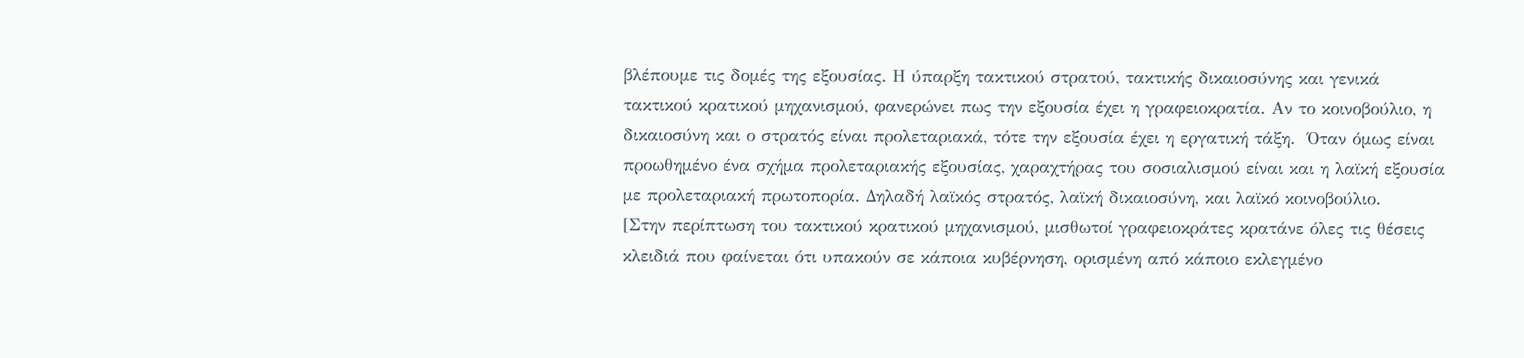βλέπουμε τις δομές της εξουσίας. Η ύπαρξη τακτικού στρατού, τακτικής δικαιοσύνης και γενικά τακτικού κρατικού μηχανισμού, φανερώνει πως την εξουσία έχει η γραφειοκρατία. Αν το κοινοβούλιο, η δικαιοσύνη και ο στρατός είναι προλεταριακά, τότε την εξουσία έχει η εργατική τάξη.  Όταν όμως είναι προωθημένο ένα σχήμα προλεταριακής εξουσίας, χαραχτήρας του σοσιαλισμού είναι και η λαϊκή εξουσία με προλεταριακή πρωτοπορία. Δηλαδή λαϊκός στρατός, λαϊκή δικαιοσύνη, και λαϊκό κοινοβούλιο.     [Στην περίπτωση του τακτικού κρατικού μηχανισμού, μισθωτοί γραφειοκράτες κρατάνε όλες τις θέσεις κλειδιά που φαίνεται ότι υπακούν σε κάποια κυβέρνηση, ορισμένη από κάποιο εκλεγμένο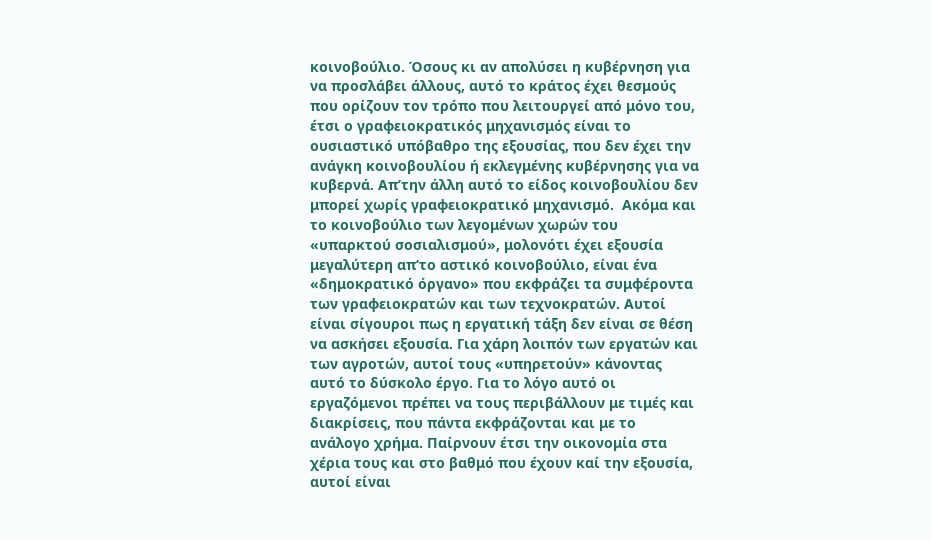κοινοβούλιο. Όσους κι αν απολύσει η κυβέρνηση για να προσλάβει άλλους, αυτό το κράτος έχει θεσμούς που ορίζουν τον τρόπο που λειτουργεί από μόνο του, έτσι ο γραφειοκρατικός μηχανισμός είναι το ουσιαστικό υπόβαθρο της εξουσίας, που δεν έχει την ανάγκη κοινοβουλίου ή εκλεγμένης κυβέρνησης για να κυβερνά. Απ’την άλλη αυτό το είδος κοινοβουλίου δεν μπορεί χωρίς γραφειοκρατικό μηχανισμό.  Ακόμα και το κοινοβούλιο των λεγομένων χωρών του «υπαρκτού σοσιαλισμού», μολονότι έχει εξουσία μεγαλύτερη απ’το αστικό κοινοβούλιο, είναι ένα «δημοκρατικό όργανο» που εκφράζει τα συμφέροντα των γραφειοκρατών και των τεχνοκρατών. Αυτοί είναι σίγουροι πως η εργατική τάξη δεν είναι σε θέση να ασκήσει εξουσία. Για χάρη λοιπόν των εργατών και των αγροτών, αυτοί τους «υπηρετούν» κάνοντας αυτό το δύσκολο έργο. Για το λόγο αυτό οι εργαζόμενοι πρέπει να τους περιβάλλουν με τιμές και διακρίσεις, που πάντα εκφράζονται και με το ανάλογο χρήμα. Παίρνουν έτσι την οικονομία στα χέρια τους και στο βαθμό που έχουν καί την εξουσία, αυτοί είναι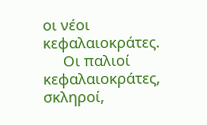οι νέοι κεφαλαιοκράτες.
     Οι παλιοί κεφαλαιοκράτες, σκληροί,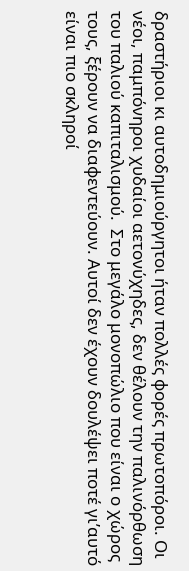δραστήριοι κι αυτοδημιούργητοι ήταν πολλές φορές πρωτοπόροι. Οι νέοι, παμπόνηροι χυδαίοι αετονύχηδες, δεν θέλουν την παλινόρθωση του παλιού καπιταλισμού.  Στο μεγάλο μονοπώλιο που είναι ο χώρος τους, ξέρουν να διαφεντεύουν. Αυτοί δεν έχουν δουλέψει ποτέ γι’αυτό είναι πιο σκληροί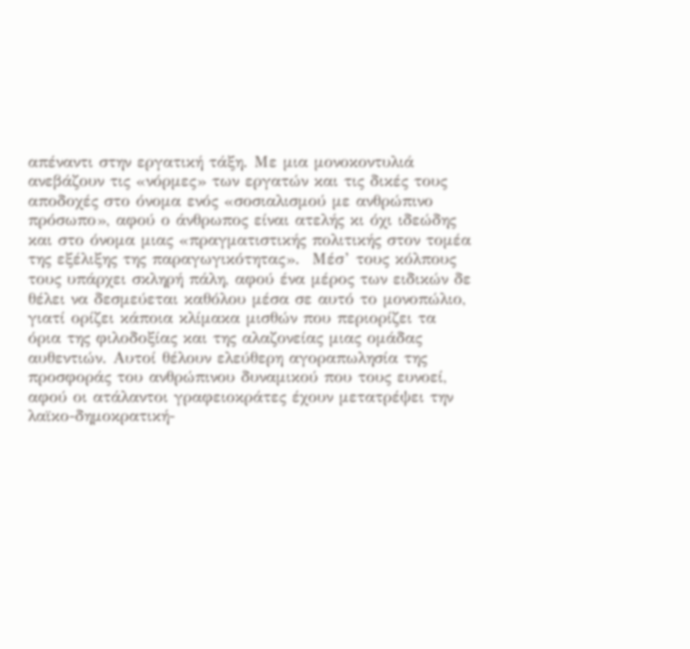απέναντι στην εργατική τάξη. Με μια μονοκοντυλιά ανεβάζουν τις «νόρμες» των εργατών και τις δικές τους αποδοχές στο όνομα ενός «σοσιαλισμού με ανθρώπινο πρόσωπο», αφού ο άνθρωπος είναι ατελής κι όχι ιδεώδης και στο όνομα μιας «πραγματιστικής πολιτικής στον τομέα της εξέλιξης της παραγωγικότητας».  Μέσ’ τους κόλπους τους υπάρχει σκληρή πάλη, αφού ένα μέρος των ειδικών δε θέλει να δεσμεύεται καθόλου μέσα σε αυτό το μονοπώλιο, γιατί ορίζει κάποια κλίμακα μισθών που περιορίζει τα όρια της φιλοδοξίας και της αλαζονείας μιας ομάδας αυθεντιών. Αυτοί θέλουν ελεύθερη αγοραπωλησία της προσφοράς του ανθρώπινου δυναμικού που τους ευνοεί, αφού οι ατάλαντοι γραφειοκράτες έχουν μετατρέψει την λαϊκο-δημοκρατική-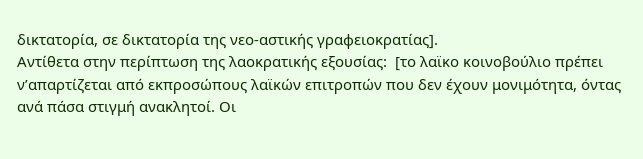δικτατορία, σε δικτατορία της νεο-αστικής γραφειοκρατίας].                                          Αντίθετα στην περίπτωση της λαοκρατικής εξουσίας:  [το λαϊκο κοινοβούλιο πρέπει ν’απαρτίζεται από εκπροσώπους λαϊκών επιτροπών που δεν έχουν μονιμότητα, όντας ανά πάσα στιγμή ανακλητοί. Οι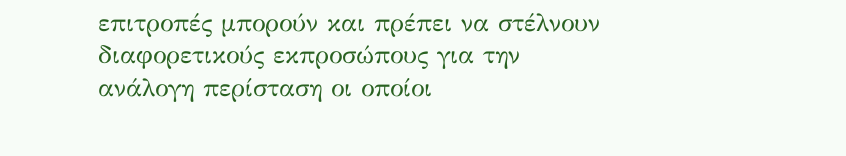επιτροπές μπορούν και πρέπει να στέλνουν διαφορετικούς εκπροσώπους για την ανάλογη περίσταση οι οποίοι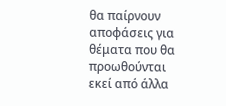θα παίρνουν αποφάσεις για θέματα που θα προωθούνται εκεί από άλλα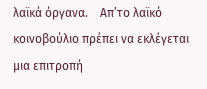λαϊκά όργανα.    Απ’το λαϊκό κοινοβούλιο πρέπει να εκλέγεται μια επιτροπή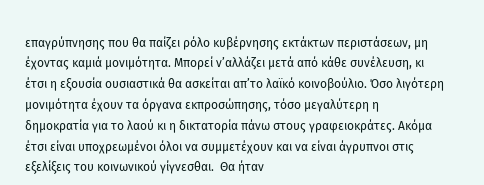επαγρύπνησης που θα παίζει ρόλο κυβέρνησης εκτάκτων περιστάσεων, μη έχοντας καμιά μονιμότητα. Μπορεί ν’αλλάζει μετά από κάθε συνέλευση, κι έτσι η εξουσία ουσιαστικά θα ασκείται απ’το λαϊκό κοινοβούλιο. Όσο λιγότερη μονιμότητα έχουν τα όργανα εκπροσώπησης, τόσο μεγαλύτερη η δημοκρατία για το λαού κι η δικτατορία πάνω στους γραφειοκράτες. Ακόμα έτσι είναι υποχρεωμένοι όλοι να συμμετέχουν και να είναι άγρυπνοι στις εξελίξεις του κοινωνικού γίγνεσθαι.  Θα ήταν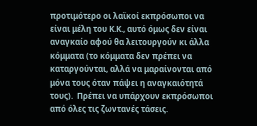προτιμότερο οι λαϊκοί εκπρόσωποι να είναι μέλη του Κ.Κ., αυτό όμως δεν είναι αναγκαίο αφού θα λειτουργούν κι άλλα κόμματα (το κόμματα δεν πρέπει να καταργούνται, αλλά να μαραίνονται από μόνα τους όταν πάψει η αναγκαιότητά τους).  Πρέπει να υπάρχουν εκπρόσωποι από όλες τις ζωντανές τάσεις.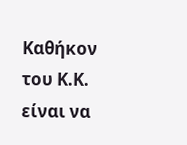Καθήκον του Κ.Κ. είναι να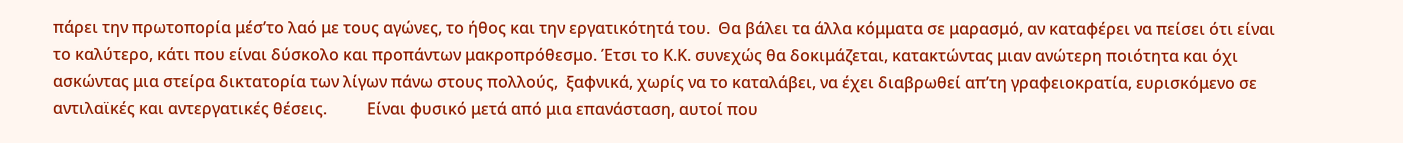πάρει την πρωτοπορία μέσ’το λαό με τους αγώνες, το ήθος και την εργατικότητά του.  Θα βάλει τα άλλα κόμματα σε μαρασμό, αν καταφέρει να πείσει ότι είναι το καλύτερο, κάτι που είναι δύσκολο και προπάντων μακροπρόθεσμο. Έτσι το Κ.Κ. συνεχώς θα δοκιμάζεται, κατακτώντας μιαν ανώτερη ποιότητα και όχι ασκώντας μια στείρα δικτατορία των λίγων πάνω στους πολλούς,  ξαφνικά, χωρίς να το καταλάβει, να έχει διαβρωθεί απ’τη γραφειοκρατία, ευρισκόμενο σε αντιλαϊκές και αντεργατικές θέσεις.          Είναι φυσικό μετά από μια επανάσταση, αυτοί που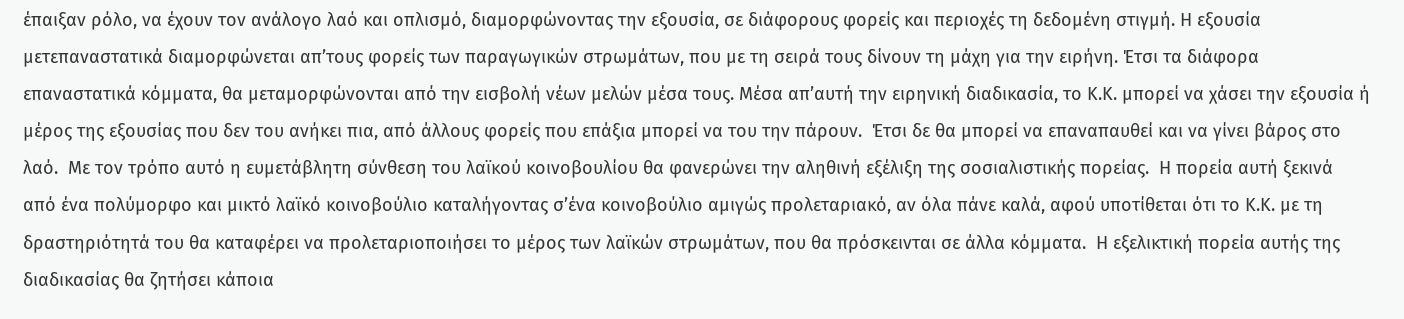έπαιξαν ρόλο, να έχουν τον ανάλογο λαό και οπλισμό, διαμορφώνοντας την εξουσία, σε διάφορους φορείς και περιοχές τη δεδομένη στιγμή. Η εξουσία μετεπαναστατικά διαμορφώνεται απ’τους φορείς των παραγωγικών στρωμάτων, που με τη σειρά τους δίνουν τη μάχη για την ειρήνη. Έτσι τα διάφορα επαναστατικά κόμματα, θα μεταμορφώνονται από την εισβολή νέων μελών μέσα τους. Μέσα απ’αυτή την ειρηνική διαδικασία, το Κ.Κ. μπορεί να χάσει την εξουσία ή μέρος της εξουσίας που δεν του ανήκει πια, από άλλους φορείς που επάξια μπορεί να του την πάρουν.  Έτσι δε θα μπορεί να επαναπαυθεί και να γίνει βάρος στο λαό.  Με τον τρόπο αυτό η ευμετάβλητη σύνθεση του λαϊκού κοινοβουλίου θα φανερώνει την αληθινή εξέλιξη της σοσιαλιστικής πορείας.  Η πορεία αυτή ξεκινά από ένα πολύμορφο και μικτό λαϊκό κοινοβούλιο καταλήγοντας σ’ένα κοινοβούλιο αμιγώς προλεταριακό, αν όλα πάνε καλά, αφού υποτίθεται ότι το Κ.Κ. με τη δραστηριότητά του θα καταφέρει να προλεταριοποιήσει το μέρος των λαϊκών στρωμάτων, που θα πρόσκεινται σε άλλα κόμματα.  Η εξελικτική πορεία αυτής της διαδικασίας θα ζητήσει κάποια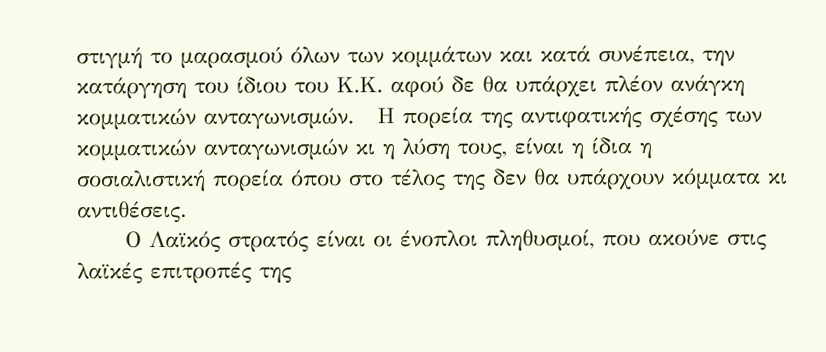στιγμή το μαρασμού όλων των κομμάτων και κατά συνέπεια, την κατάργηση του ίδιου του Κ.Κ. αφού δε θα υπάρχει πλέον ανάγκη κομματικών ανταγωνισμών.   Η πορεία της αντιφατικής σχέσης των κομματικών ανταγωνισμών κι η λύση τους, είναι η ίδια η σοσιαλιστική πορεία όπου στο τέλος της δεν θα υπάρχουν κόμματα κι αντιθέσεις.
      Ο Λαϊκός στρατός είναι οι ένοπλοι πληθυσμοί, που ακούνε στις λαϊκές επιτροπές της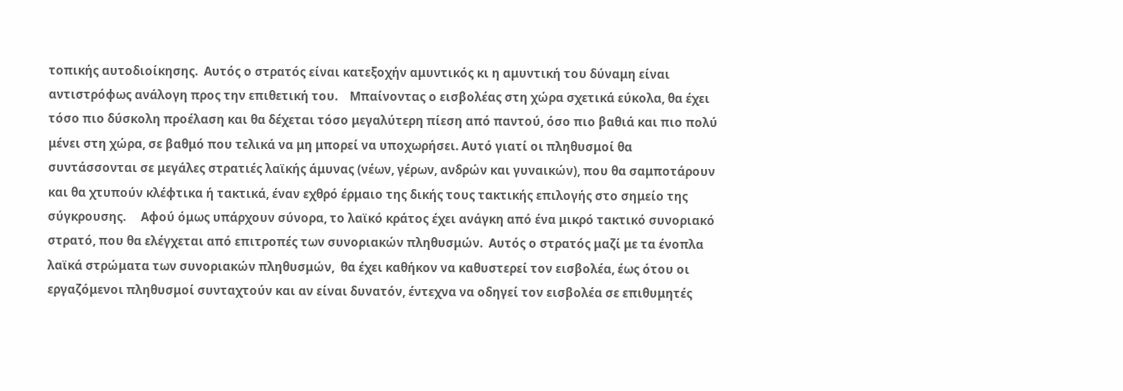τοπικής αυτοδιοίκησης.  Αυτός ο στρατός είναι κατεξοχήν αμυντικός κι η αμυντική του δύναμη είναι αντιστρόφως ανάλογη προς την επιθετική του.    Μπαίνοντας ο εισβολέας στη χώρα σχετικά εύκολα, θα έχει τόσο πιο δύσκολη προέλαση και θα δέχεται τόσο μεγαλύτερη πίεση από παντού, όσο πιο βαθιά και πιο πολύ μένει στη χώρα, σε βαθμό που τελικά να μη μπορεί να υποχωρήσει. Αυτό γιατί οι πληθυσμοί θα συντάσσονται σε μεγάλες στρατιές λαϊκής άμυνας (νέων, γέρων, ανδρών και γυναικών), που θα σαμποτάρουν και θα χτυπούν κλέφτικα ή τακτικά, έναν εχθρό έρμαιο της δικής τους τακτικής επιλογής στο σημείο της σύγκρουσης.     Αφού όμως υπάρχουν σύνορα, το λαϊκό κράτος έχει ανάγκη από ένα μικρό τακτικό συνοριακό στρατό, που θα ελέγχεται από επιτροπές των συνοριακών πληθυσμών.  Αυτός ο στρατός μαζί με τα ένοπλα λαϊκά στρώματα των συνοριακών πληθυσμών,  θα έχει καθήκον να καθυστερεί τον εισβολέα, έως ότου οι εργαζόμενοι πληθυσμοί συνταχτούν και αν είναι δυνατόν, έντεχνα να οδηγεί τον εισβολέα σε επιθυμητές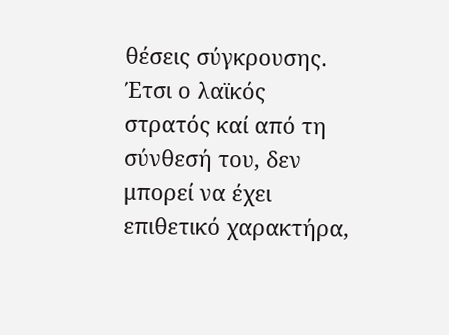θέσεις σύγκρουσης.    Έτσι ο λαϊκός στρατός καί από τη σύνθεσή του, δεν μπορεί να έχει επιθετικό χαρακτήρα,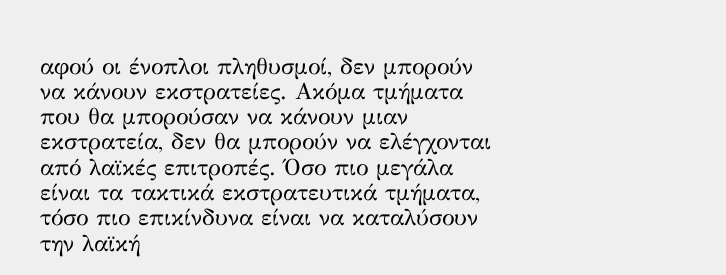αφού οι ένοπλοι πληθυσμοί, δεν μπορούν να κάνουν εκστρατείες. Ακόμα τμήματα που θα μπορούσαν να κάνουν μιαν εκστρατεία, δεν θα μπορούν να ελέγχονται από λαϊκές επιτροπές. Όσο πιο μεγάλα είναι τα τακτικά εκστρατευτικά τμήματα, τόσο πιο επικίνδυνα είναι να καταλύσουν την λαϊκή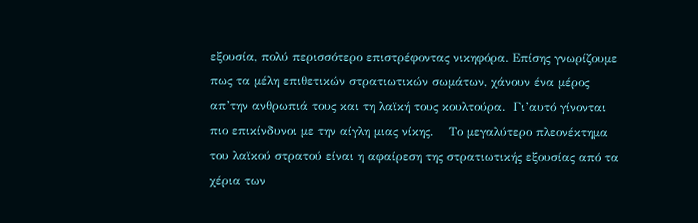εξουσία, πολύ περισσότερο επιστρέφοντας νικηφόρα. Επίσης γνωρίζουμε πως τα μέλη επιθετικών στρατιωτικών σωμάτων, χάνουν ένα μέρος απ’την ανθρωπιά τους και τη λαϊκή τους κουλτούρα.  Γι’αυτό γίνονται πιο επικίνδυνοι με την αίγλη μιας νίκης.    Το μεγαλύτερο πλεονέκτημα του λαϊκού στρατού είναι η αφαίρεση της στρατιωτικής εξουσίας από τα χέρια των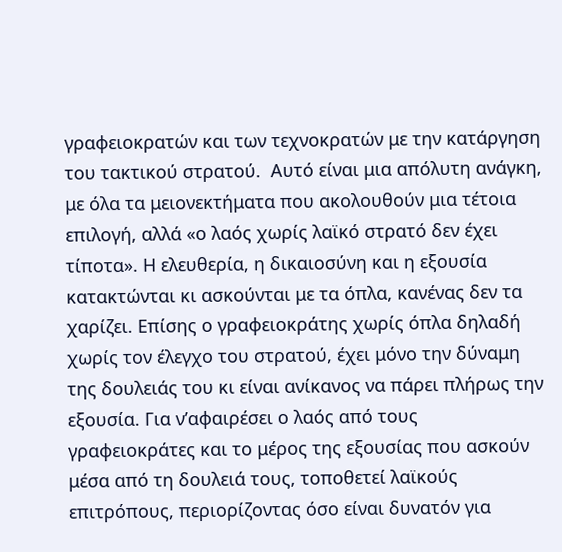γραφειοκρατών και των τεχνοκρατών με την κατάργηση του τακτικού στρατού.  Αυτό είναι μια απόλυτη ανάγκη, με όλα τα μειονεκτήματα που ακολουθούν μια τέτοια επιλογή, αλλά «ο λαός χωρίς λαϊκό στρατό δεν έχει τίποτα». Η ελευθερία, η δικαιοσύνη και η εξουσία κατακτώνται κι ασκούνται με τα όπλα, κανένας δεν τα χαρίζει. Επίσης ο γραφειοκράτης χωρίς όπλα δηλαδή χωρίς τον έλεγχο του στρατού, έχει μόνο την δύναμη της δουλειάς του κι είναι ανίκανος να πάρει πλήρως την εξουσία. Για ν’αφαιρέσει ο λαός από τους γραφειοκράτες και το μέρος της εξουσίας που ασκούν μέσα από τη δουλειά τους, τοποθετεί λαϊκούς επιτρόπους, περιορίζοντας όσο είναι δυνατόν για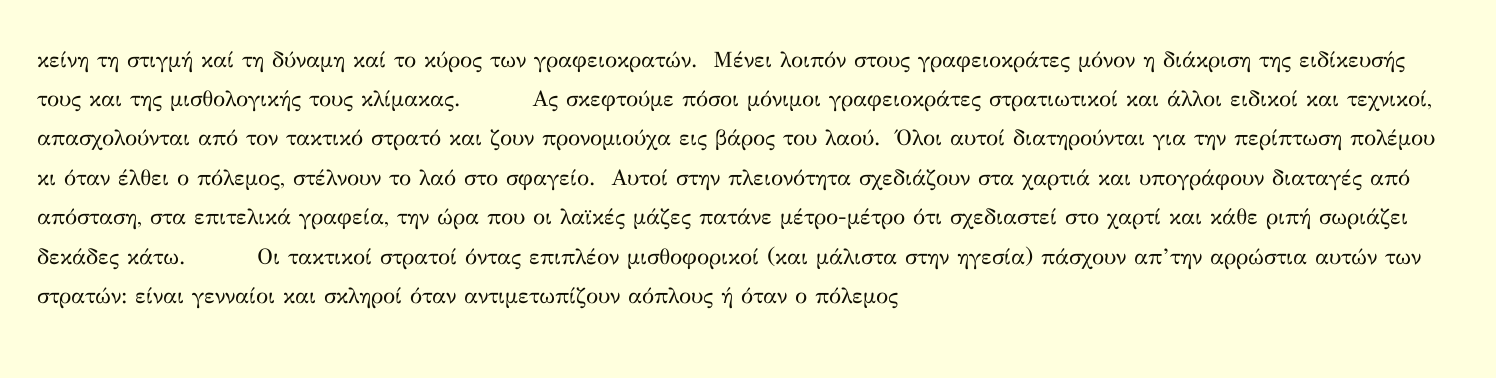κείνη τη στιγμή καί τη δύναμη καί το κύρος των γραφειοκρατών.  Μένει λοιπόν στους γραφειοκράτες μόνον η διάκριση της ειδίκευσής τους και της μισθολογικής τους κλίμακας.         Ας σκεφτούμε πόσοι μόνιμοι γραφειοκράτες στρατιωτικοί και άλλοι ειδικοί και τεχνικοί, απασχολούνται από τον τακτικό στρατό και ζουν προνομιούχα εις βάρος του λαού.  Όλοι αυτοί διατηρούνται για την περίπτωση πολέμου κι όταν έλθει ο πόλεμος, στέλνουν το λαό στο σφαγείο.  Αυτοί στην πλειονότητα σχεδιάζουν στα χαρτιά και υπογράφουν διαταγές από απόσταση, στα επιτελικά γραφεία, την ώρα που οι λαϊκές μάζες πατάνε μέτρο-μέτρο ότι σχεδιαστεί στο χαρτί και κάθε ριπή σωριάζει δεκάδες κάτω.         Οι τακτικοί στρατοί όντας επιπλέον μισθοφορικοί (και μάλιστα στην ηγεσία) πάσχουν απ’την αρρώστια αυτών των στρατών: είναι γενναίοι και σκληροί όταν αντιμετωπίζουν αόπλους ή όταν ο πόλεμος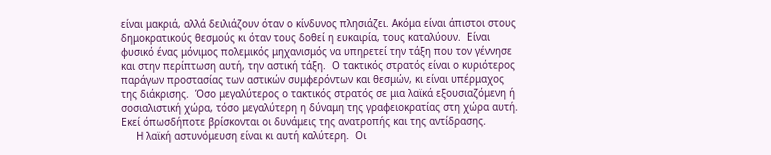είναι μακριά, αλλά δειλιάζουν όταν ο κίνδυνος πλησιάζει. Ακόμα είναι άπιστοι στους δημοκρατικούς θεσμούς κι όταν τους δοθεί η ευκαιρία, τους καταλύουν.  Είναι φυσικό ένας μόνιμος πολεμικός μηχανισμός να υπηρετεί την τάξη που τον γέννησε και στην περίπτωση αυτή, την αστική τάξη.  Ο τακτικός στρατός είναι ο κυριότερος παράγων προστασίας των αστικών συμφερόντων και θεσμών, κι είναι υπέρμαχος της διάκρισης.  Όσο μεγαλύτερος ο τακτικός στρατός σε μια λαϊκά εξουσιαζόμενη ή σοσιαλιστική χώρα, τόσο μεγαλύτερη η δύναμη της γραφειοκρατίας στη χώρα αυτή. Εκεί όπωσδήποτε βρίσκονται οι δυνάμεις της ανατροπής και της αντίδρασης.
     Η λαϊκή αστυνόμευση είναι κι αυτή καλύτερη.  Οι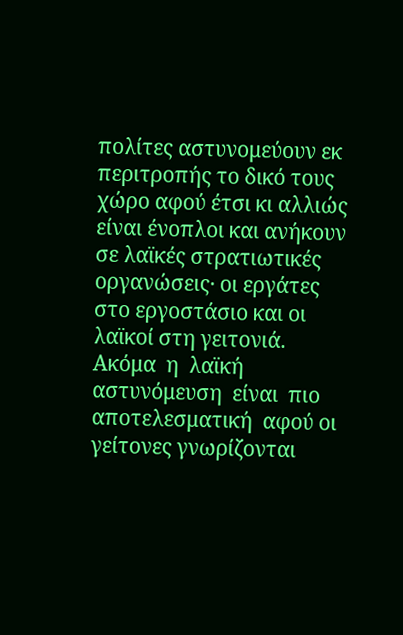πολίτες αστυνομεύουν εκ περιτροπής το δικό τους χώρο αφού έτσι κι αλλιώς είναι ένοπλοι και ανήκουν σε λαϊκές στρατιωτικές οργανώσεις· οι εργάτες στο εργοστάσιο και οι λαϊκοί στη γειτονιά.  Ακόμα  η  λαϊκή  αστυνόμευση  είναι  πιο αποτελεσματική  αφού οι γείτονες γνωρίζονται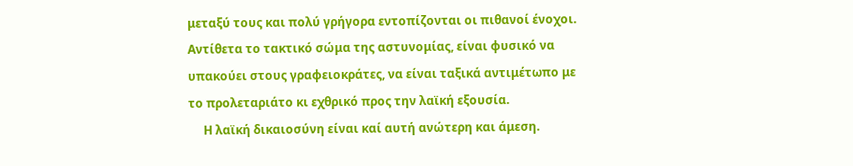μεταξύ τους και πολύ γρήγορα εντοπίζονται οι πιθανοί ένοχοι.  Αντίθετα το τακτικό σώμα της αστυνομίας, είναι φυσικό να υπακούει στους γραφειοκράτες, να είναι ταξικά αντιμέτωπο με το προλεταριάτο κι εχθρικό προς την λαϊκή εξουσία.
     Η λαϊκή δικαιοσύνη είναι καί αυτή ανώτερη και άμεση.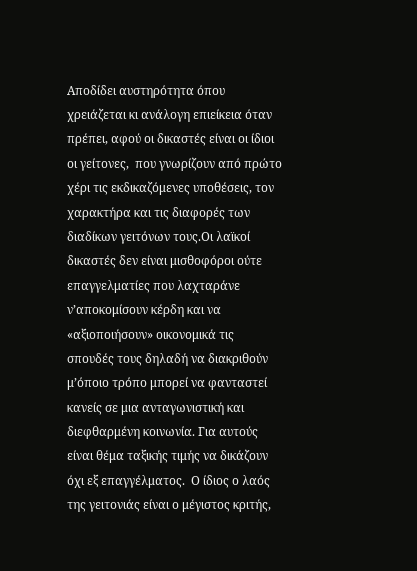Αποδίδει αυστηρότητα όπου χρειάζεται κι ανάλογη επιείκεια όταν πρέπει, αφού οι δικαστές είναι οι ίδιοι οι γείτονες,  που γνωρίζουν από πρώτο χέρι τις εκδικαζόμενες υποθέσεις, τον χαρακτήρα και τις διαφορές των διαδίκων γειτόνων τους.Οι λαϊκοί δικαστές δεν είναι μισθοφόροι ούτε επαγγελματίες που λαχταράνε ν’αποκομίσουν κέρδη και να «αξιοποιήσουν» οικονομικά τις σπουδές τους δηλαδή να διακριθούν μ’όποιο τρόπο μπορεί να φανταστεί κανείς σε μια ανταγωνιστική και διεφθαρμένη κοινωνία. Για αυτούς είναι θέμα ταξικής τιμής να δικάζουν όχι εξ επαγγέλματος.  Ο ίδιος ο λαός της γειτονιάς είναι ο μέγιστος κριτής,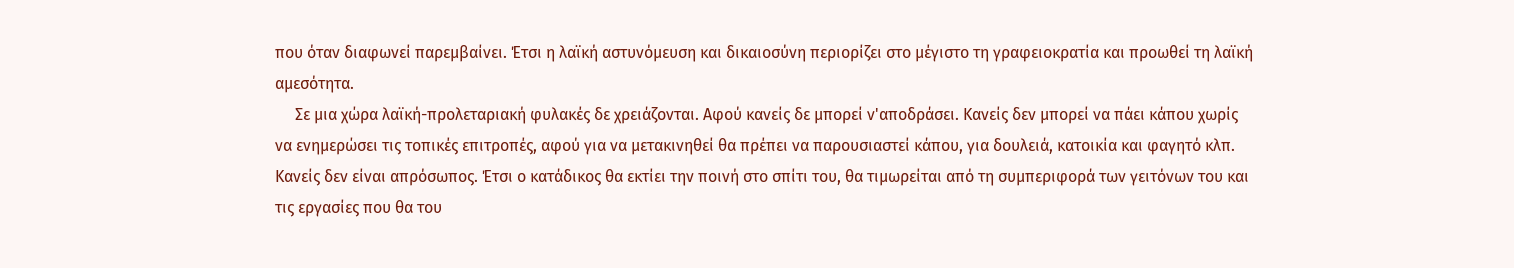που όταν διαφωνεί παρεμβαίνει. Έτσι η λαϊκή αστυνόμευση και δικαιοσύνη περιορίζει στο μέγιστο τη γραφειοκρατία και προωθεί τη λαϊκή αμεσότητα.
     Σε μια χώρα λαϊκή-προλεταριακή φυλακές δε χρειάζονται. Αφού κανείς δε μπορεί ν'αποδράσει. Κανείς δεν μπορεί να πάει κάπου χωρίς να ενημερώσει τις τοπικές επιτροπές, αφού για να μετακινηθεί θα πρέπει να παρουσιαστεί κάπου, για δουλειά, κατοικία και φαγητό κλπ. Κανείς δεν είναι απρόσωπος. Έτσι ο κατάδικος θα εκτίει την ποινή στο σπίτι του, θα τιμωρείται από τη συμπεριφορά των γειτόνων του και τις εργασίες που θα του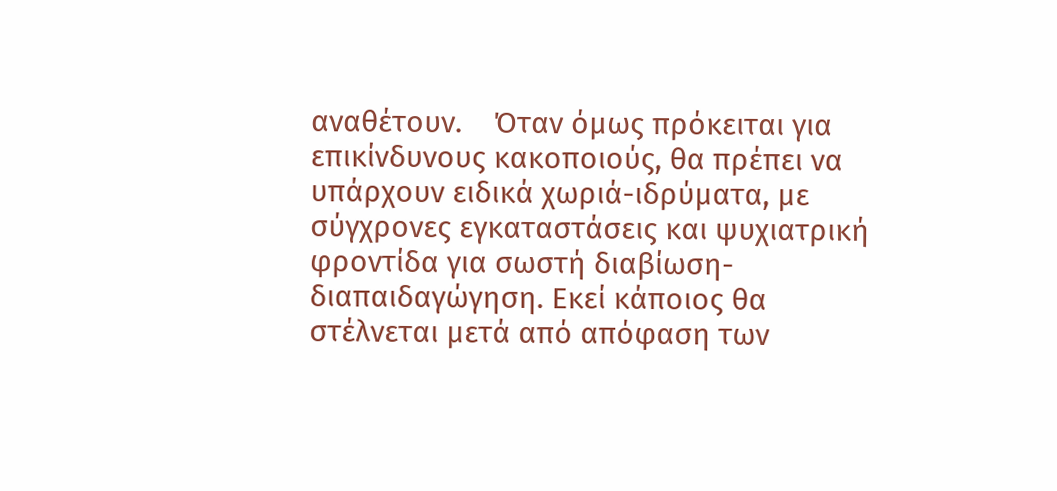αναθέτουν.    Όταν όμως πρόκειται για επικίνδυνους κακοποιούς, θα πρέπει να υπάρχουν ειδικά χωριά-ιδρύματα, με σύγχρονες εγκαταστάσεις και ψυχιατρική φροντίδα για σωστή διαβίωση-διαπαιδαγώγηση. Εκεί κάποιος θα στέλνεται μετά από απόφαση των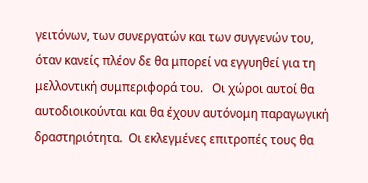γειτόνων, των συνεργατών και των συγγενών του, όταν κανείς πλέον δε θα μπορεί να εγγυηθεί για τη μελλοντική συμπεριφορά του.   Οι χώροι αυτοί θα αυτοδιοικούνται και θα έχουν αυτόνομη παραγωγική δραστηριότητα.  Οι εκλεγμένες επιτροπές τους θα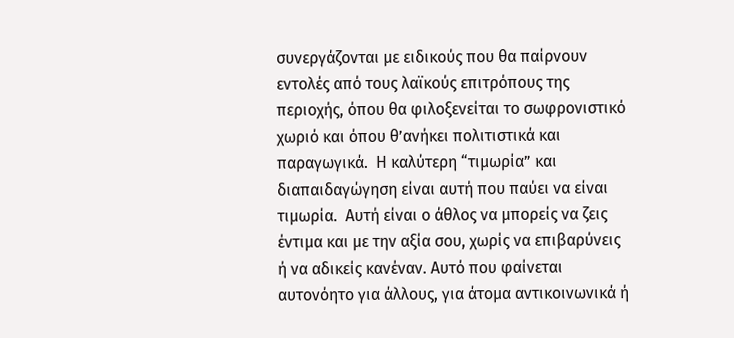συνεργάζονται με ειδικούς που θα παίρνουν εντολές από τους λαϊκούς επιτρόπους της περιοχής, όπου θα φιλοξενείται το σωφρονιστικό χωριό και όπου θ’ανήκει πολιτιστικά και παραγωγικά.  Η καλύτερη “τιμωρία” και διαπαιδαγώγηση είναι αυτή που παύει να είναι τιμωρία.  Αυτή είναι ο άθλος να μπορείς να ζεις έντιμα και με την αξία σου, χωρίς να επιβαρύνεις ή να αδικείς κανέναν. Αυτό που φαίνεται αυτονόητο για άλλους, για άτομα αντικοινωνικά ή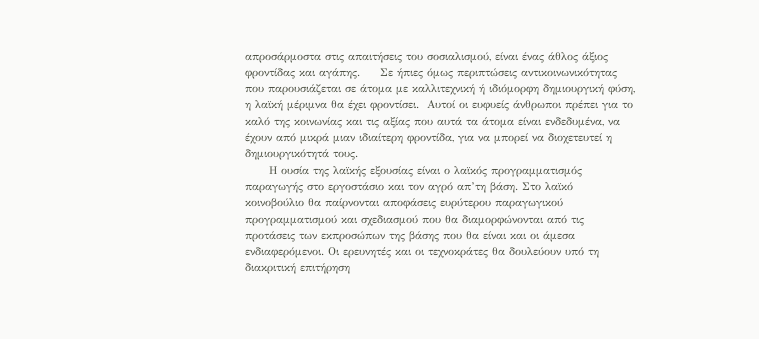απροσάρμοστα στις απαιτήσεις του σοσιαλισμού, είναι ένας άθλος άξιος φροντίδας και αγάπης.     Σε ήπιες όμως περιπτώσεις αντικοινωνικότητας που παρουσιάζεται σε άτομα με καλλιτεχνική ή ιδιόμορφη δημιουργική φύση, η λαϊκή μέριμνα θα έχει φροντίσει.  Αυτοί οι ευφυείς άνθρωποι πρέπει για το καλό της κοινωνίας και τις αξίας που αυτά τα άτομα είναι ενδεδυμένα, να έχουν από μικρά μιαν ιδιαίτερη φροντίδα, για να μπορεί να διοχετευτεί η δημιουργικότητά τους.
      Η ουσία της λαϊκής εξουσίας είναι ο λαϊκός προγραμματισμός παραγωγής στο εργοστάσιο και τον αγρό απ’τη βάση. Στο λαϊκό κοινοβούλιο θα παίρνονται αποφάσεις ευρύτερου παραγωγικού προγραμματισμού και σχεδιασμού που θα διαμορφώνονται από τις προτάσεις των εκπροσώπων της βάσης που θα είναι και οι άμεσα ενδιαφερόμενοι. Οι ερευνητές και οι τεχνοκράτες θα δουλεύουν υπό τη διακριτική επιτήρηση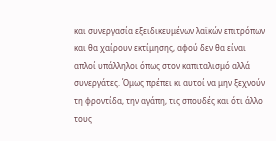και συνεργασία εξειδικευμένων λαϊκών επιτρόπων και θα χαίρουν εκτίμησης, αφού δεν θα είναι απλοί υπάλληλοι όπως στον καπιταλισμό αλλά συνεργάτες. Όμως πρέπει κι αυτοί να μην ξεχνούν τη φροντίδα, την αγάπη, τις σπουδές και ότι άλλο τους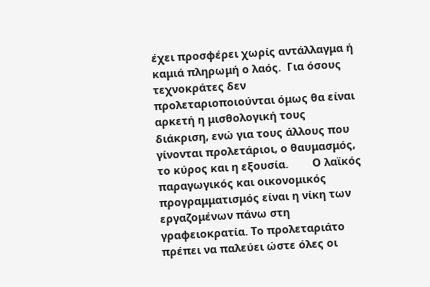έχει προσφέρει χωρίς αντάλλαγμα ή καμιά πληρωμή ο λαός.  Για όσους τεχνοκράτες δεν προλεταριοποιούνται όμως θα είναι αρκετή η μισθολογική τους διάκριση, ενώ για τους άλλους που γίνονται προλετάριοι, ο θαυμασμός, το κύρος και η εξουσία.        Ο λαϊκός παραγωγικός και οικονομικός προγραμματισμός είναι η νίκη των εργαζομένων πάνω στη γραφειοκρατία. Το προλεταριάτο πρέπει να παλεύει ώστε όλες οι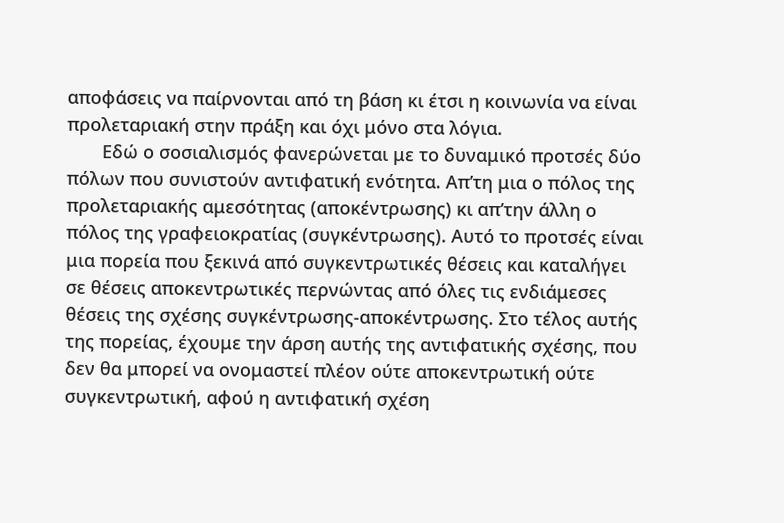αποφάσεις να παίρνονται από τη βάση κι έτσι η κοινωνία να είναι προλεταριακή στην πράξη και όχι μόνο στα λόγια.
       Εδώ ο σοσιαλισμός φανερώνεται με το δυναμικό προτσές δύο πόλων που συνιστούν αντιφατική ενότητα. Απ’τη μια ο πόλος της προλεταριακής αμεσότητας (αποκέντρωσης) κι απ’την άλλη ο πόλος της γραφειοκρατίας (συγκέντρωσης). Αυτό το προτσές είναι μια πορεία που ξεκινά από συγκεντρωτικές θέσεις και καταλήγει σε θέσεις αποκεντρωτικές περνώντας από όλες τις ενδιάμεσες θέσεις της σχέσης συγκέντρωσης-αποκέντρωσης. Στο τέλος αυτής της πορείας, έχουμε την άρση αυτής της αντιφατικής σχέσης, που δεν θα μπορεί να ονομαστεί πλέον ούτε αποκεντρωτική ούτε συγκεντρωτική, αφού η αντιφατική σχέση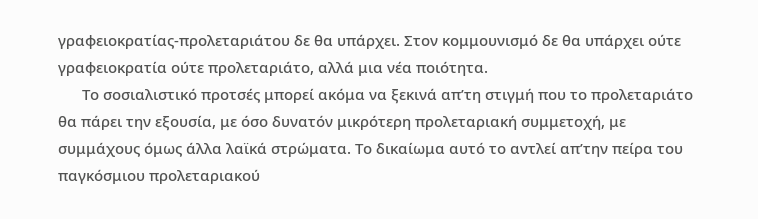γραφειοκρατίας-προλεταριάτου δε θα υπάρχει. Στον κομμουνισμό δε θα υπάρχει ούτε γραφειοκρατία ούτε προλεταριάτο, αλλά μια νέα ποιότητα.
      Το σοσιαλιστικό προτσές μπορεί ακόμα να ξεκινά απ’τη στιγμή που το προλεταριάτο θα πάρει την εξουσία, με όσο δυνατόν μικρότερη προλεταριακή συμμετοχή, με συμμάχους όμως άλλα λαϊκά στρώματα. Το δικαίωμα αυτό το αντλεί απ’την πείρα του παγκόσμιου προλεταριακού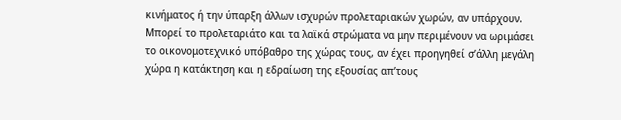κινήματος ή την ύπαρξη άλλων ισχυρών προλεταριακών χωρών, αν υπάρχουν.  Μπορεί το προλεταριάτο και τα λαϊκά στρώματα να μην περιμένουν να ωριμάσει το οικονομοτεχνικό υπόβαθρο της χώρας τους, αν έχει προηγηθεί σ’άλλη μεγάλη χώρα η κατάκτηση και η εδραίωση της εξουσίας απ’τους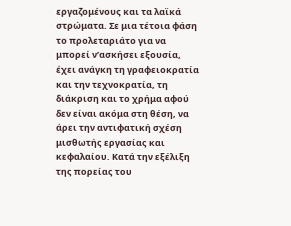εργαζομένους και τα λαϊκά στρώματα. Σε μια τέτοια φάση το προλεταριάτο για να μπορεί ν’ασκήσει εξουσία, έχει ανάγκη τη γραφειοκρατία και την τεχνοκρατία, τη διάκριση και το χρήμα αφού δεν είναι ακόμα στη θέση, να άρει την αντιφατική σχέση μισθωτής εργασίας και κεφαλαίου. Κατά την εξέλιξη της πορείας του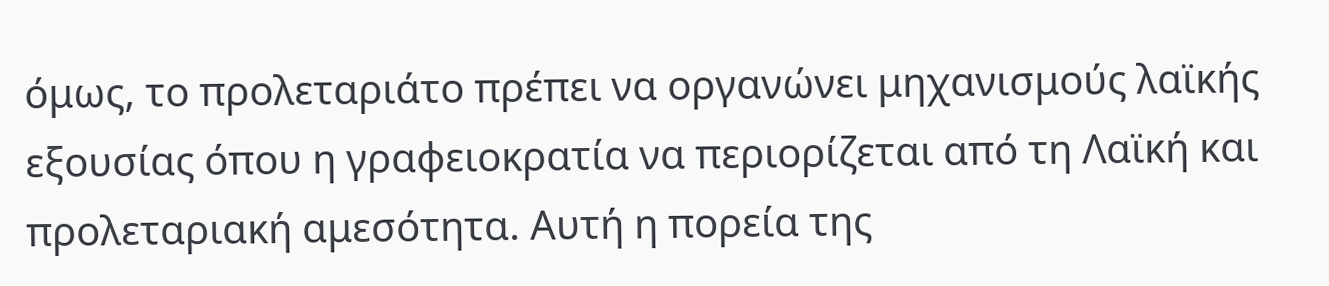όμως, το προλεταριάτο πρέπει να οργανώνει μηχανισμούς λαϊκής εξουσίας όπου η γραφειοκρατία να περιορίζεται από τη Λαϊκή και προλεταριακή αμεσότητα. Αυτή η πορεία της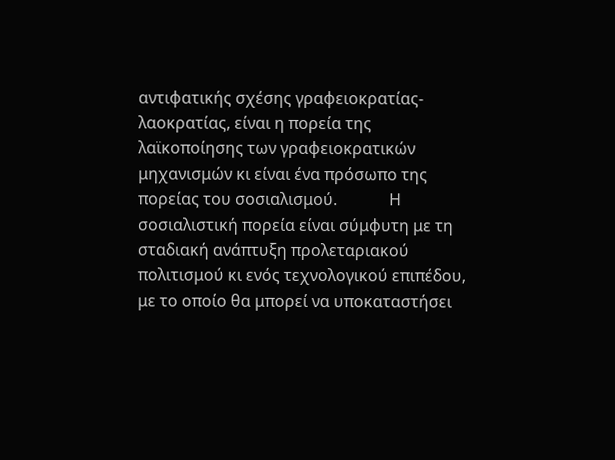αντιφατικής σχέσης γραφειοκρατίας-λαοκρατίας, είναι η πορεία της λαϊκοποίησης των γραφειοκρατικών μηχανισμών κι είναι ένα πρόσωπο της πορείας του σοσιαλισμού.             Η σοσιαλιστική πορεία είναι σύμφυτη με τη σταδιακή ανάπτυξη προλεταριακού πολιτισμού κι ενός τεχνολογικού επιπέδου, με το οποίο θα μπορεί να υποκαταστήσει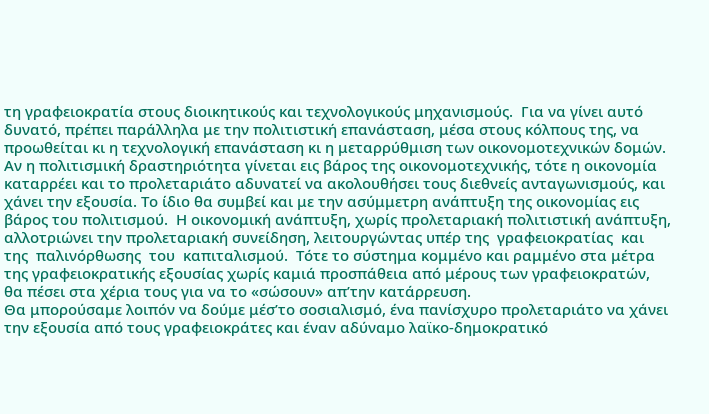τη γραφειοκρατία στους διοικητικούς και τεχνολογικούς μηχανισμούς.  Για να γίνει αυτό δυνατό, πρέπει παράλληλα με την πολιτιστική επανάσταση, μέσα στους κόλπους της, να προωθείται κι η τεχνολογική επανάσταση κι η μεταρρύθμιση των οικονομοτεχνικών δομών. Αν η πολιτισμική δραστηριότητα γίνεται εις βάρος της οικονομοτεχνικής, τότε η οικονομία καταρρέει και το προλεταριάτο αδυνατεί να ακολουθήσει τους διεθνείς ανταγωνισμούς, και χάνει την εξουσία. Το ίδιο θα συμβεί και με την ασύμμετρη ανάπτυξη της οικονομίας εις βάρος του πολιτισμού.  Η οικονομική ανάπτυξη, χωρίς προλεταριακή πολιτιστική ανάπτυξη, αλλοτριώνει την προλεταριακή συνείδηση, λειτουργώντας υπέρ της  γραφειοκρατίας  και  της  παλινόρθωσης  του  καπιταλισμού.  Τότε το σύστημα κομμένο και ραμμένο στα μέτρα της γραφειοκρατικής εξουσίας χωρίς καμιά προσπάθεια από μέρους των γραφειοκρατών, θα πέσει στα χέρια τους για να το «σώσουν» απ’την κατάρρευση.
Θα μπορούσαμε λοιπόν να δούμε μέσ’το σοσιαλισμό, ένα πανίσχυρο προλεταριάτο να χάνει την εξουσία από τους γραφειοκράτες και έναν αδύναμο λαϊκο-δημοκρατικό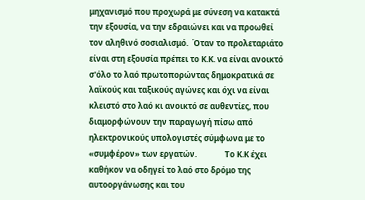μηχανισμό που προχωρά με σύνεση να κατακτά την εξουσία, να την εδραιώνει και να προωθεί τον αληθινό σοσιαλισμό.  Όταν το προλεταριάτο είναι στη εξουσία πρέπει το Κ.Κ. να είναι ανοικτό σ'όλο το λαό πρωτοπορώντας δημοκρατικά σε λαϊκούς και ταξικούς αγώνες και όχι να είναι κλειστό στο λαό κι ανοικτό σε αυθεντίες, που διαμορφώνουν την παραγωγή πίσω από ηλεκτρονικούς υπολογιστές σύμφωνα με το «συμφέρον» των εργατών.              Το Κ.Κ έχει καθήκον να οδηγεί το λαό στο δρόμο της αυτοοργάνωσης και του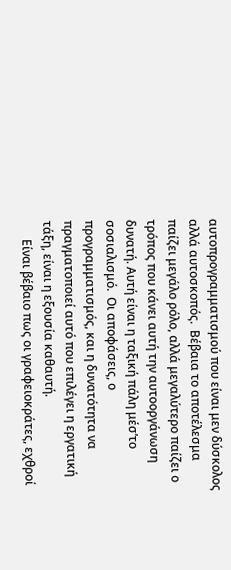αυτοπρογραμματισμού που είναι μεν δύσκολος αλλά αυτοσκοπός.  Βέβαια το αποτέλεσμα παίζει μεγάλο ρόλο, αλλά μεγαλύτερο παίζει ο τρόπος που κάνει αυτή την αυτοοργάνωση δυνατή. Αυτή είναι η ταξική πάλη μέσ’το σοσιαλισμό.  Οι αποφάσεις, ο προγραμματισμός, και η δυνατότητα να πραγματοποιεί αυτό που επιλέγει η εργατική τάξη, είναι η εξουσία καθαυτή.
      Είναι βέβαιο πως οι γραφειοκράτες, εχθροί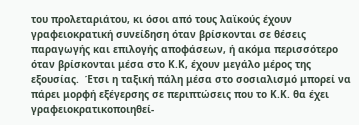του προλεταριάτου, κι όσοι από τους λαϊκούς έχουν γραφειοκρατική συνείδηση όταν βρίσκονται σε θέσεις παραγωγής και επιλογής αποφάσεων, ή ακόμα περισσότερο όταν βρίσκονται μέσα στο Κ.Κ, έχουν μεγάλο μέρος της εξουσίας.  Έτσι η ταξική πάλη μέσα στο σοσιαλισμό μπορεί να πάρει μορφή εξέγερσης σε περιπτώσεις που το Κ.Κ. θα έχει γραφειοκρατικοποιηθεί-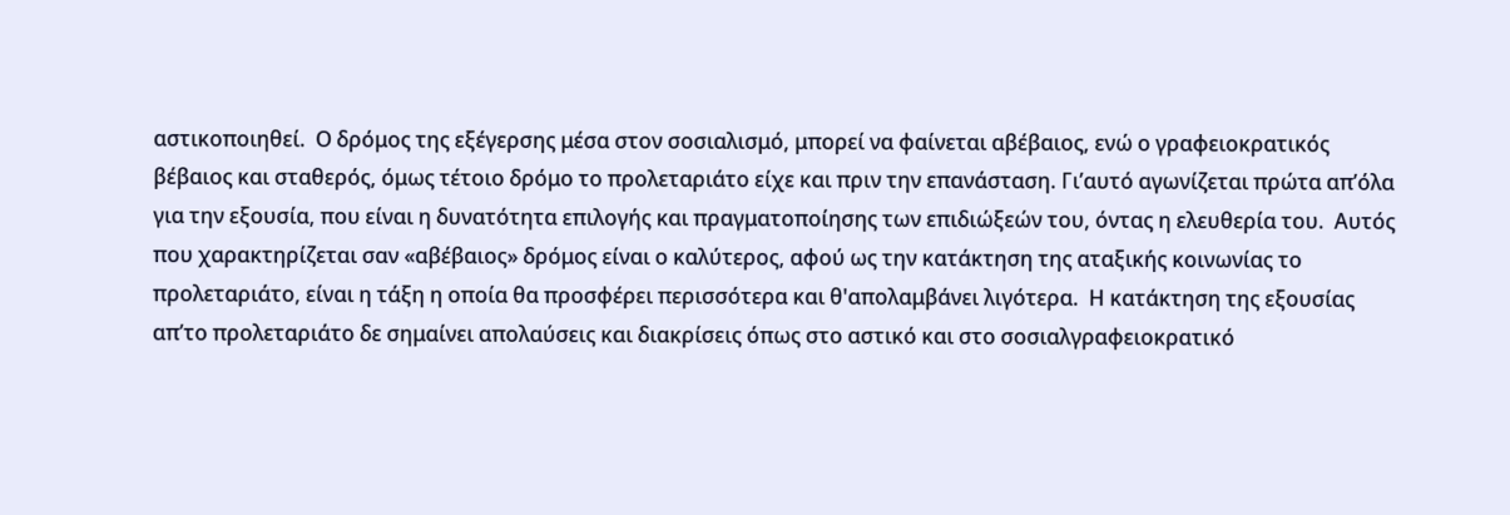αστικοποιηθεί.  Ο δρόμος της εξέγερσης μέσα στον σοσιαλισμό, μπορεί να φαίνεται αβέβαιος, ενώ ο γραφειοκρατικός βέβαιος και σταθερός, όμως τέτοιο δρόμο το προλεταριάτο είχε και πριν την επανάσταση. Γι’αυτό αγωνίζεται πρώτα απ’όλα για την εξουσία, που είναι η δυνατότητα επιλογής και πραγματοποίησης των επιδιώξεών του, όντας η ελευθερία του.  Αυτός που χαρακτηρίζεται σαν «αβέβαιος» δρόμος είναι ο καλύτερος, αφού ως την κατάκτηση της αταξικής κοινωνίας το προλεταριάτο, είναι η τάξη η οποία θα προσφέρει περισσότερα και θ'απολαμβάνει λιγότερα.  Η κατάκτηση της εξουσίας απ’το προλεταριάτο δε σημαίνει απολαύσεις και διακρίσεις όπως στο αστικό και στο σοσιαλγραφειοκρατικό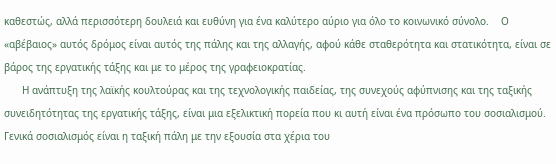καθεστώς, αλλά περισσότερη δουλειά και ευθύνη για ένα καλύτερο αύριο για όλο το κοινωνικό σύνολο.    Ο «αβέβαιος» αυτός δρόμος είναι αυτός της πάλης και της αλλαγής, αφού κάθε σταθερότητα και στατικότητα, είναι σε βάρος της εργατικής τάξης και με το μέρος της γραφειοκρατίας.
      Η ανάπτυξη της λαϊκής κουλτούρας και της τεχνολογικής παιδείας, της συνεχούς αφύπνισης και της ταξικής συνειδητότητας της εργατικής τάξης, είναι μια εξελικτική πορεία που κι αυτή είναι ένα πρόσωπο του σοσιαλισμού. Γενικά σοσιαλισμός είναι η ταξική πάλη με την εξουσία στα χέρια του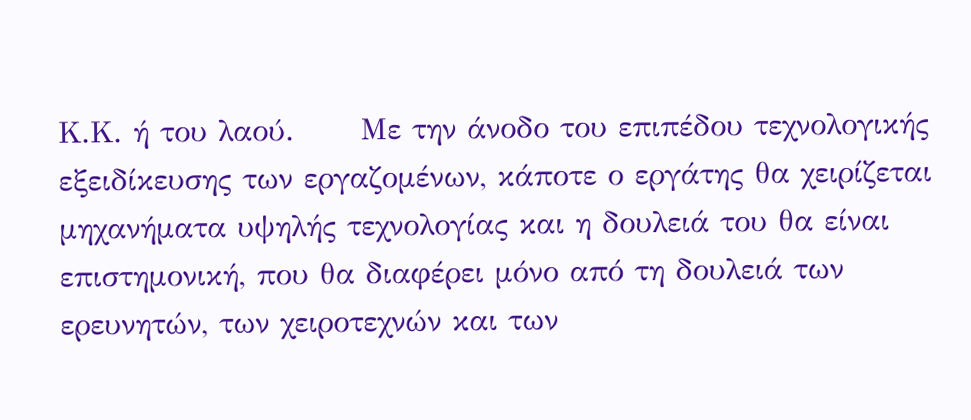Κ.Κ. ή του λαού.      Με την άνοδο του επιπέδου τεχνολογικής εξειδίκευσης των εργαζομένων, κάποτε ο εργάτης θα χειρίζεται μηχανήματα υψηλής τεχνολογίας και η δουλειά του θα είναι επιστημονική, που θα διαφέρει μόνο από τη δουλειά των ερευνητών, των χειροτεχνών και των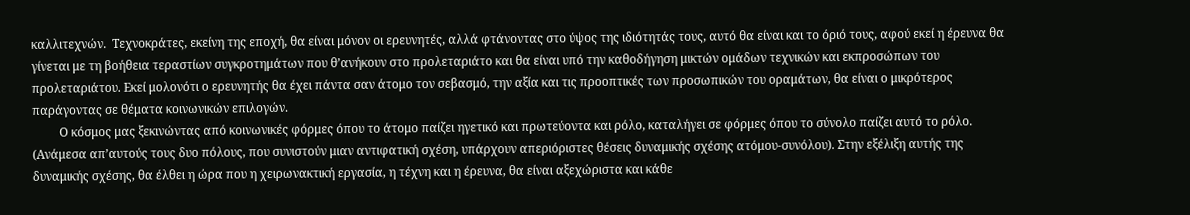καλλιτεχνών.  Τεχνοκράτες, εκείνη της εποχή, θα είναι μόνον οι ερευνητές, αλλά φτάνοντας στο ύψος της ιδιότητάς τους, αυτό θα είναι και το όριό τους, αφού εκεί η έρευνα θα γίνεται με τη βοήθεια τεραστίων συγκροτημάτων που θ’ανήκουν στο προλεταριάτο και θα είναι υπό την καθοδήγηση μικτών ομάδων τεχνικών και εκπροσώπων του προλεταριάτου. Εκεί μολονότι ο ερευνητής θα έχει πάντα σαν άτομο τον σεβασμό, την αξία και τις προοπτικές των προσωπικών του οραμάτων, θα είναι ο μικρότερος παράγοντας σε θέματα κοινωνικών επιλογών.
         Ο κόσμος μας ξεκινώντας από κοινωνικές φόρμες όπου το άτομο παίζει ηγετικό και πρωτεύοντα και ρόλο, καταλήγει σε φόρμες όπου το σύνολο παίζει αυτό το ρόλο. (Ανάμεσα απ’αυτούς τους δυο πόλους, που συνιστούν μιαν αντιφατική σχέση, υπάρχουν απεριόριστες θέσεις δυναμικής σχέσης ατόμου-συνόλου). Στην εξέλιξη αυτής της δυναμικής σχέσης, θα έλθει η ώρα που η χειρωνακτική εργασία, η τέχνη και η έρευνα, θα είναι αξεχώριστα και κάθε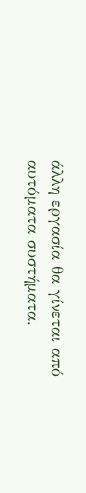άλλη εργασία θα γίνεται από αυτόματα συστήματα.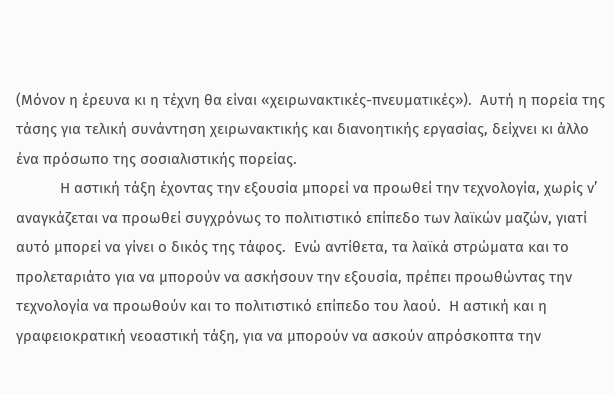(Μόνον η έρευνα κι η τέχνη θα είναι «χειρωνακτικές-πνευματικές»).  Αυτή η πορεία της τάσης για τελική συνάντηση χειρωνακτικής και διανοητικής εργασίας, δείχνει κι άλλο ένα πρόσωπο της σοσιαλιστικής πορείας.
           Η αστική τάξη έχοντας την εξουσία μπορεί να προωθεί την τεχνολογία, χωρίς ν’ αναγκάζεται να προωθεί συγχρόνως το πολιτιστικό επίπεδο των λαϊκών μαζών, γιατί αυτό μπορεί να γίνει ο δικός της τάφος.  Ενώ αντίθετα, τα λαϊκά στρώματα και το προλεταριάτο για να μπορούν να ασκήσουν την εξουσία, πρέπει προωθώντας την τεχνολογία να προωθούν και το πολιτιστικό επίπεδο του λαού.  Η αστική και η γραφειοκρατική νεοαστική τάξη, για να μπορούν να ασκούν απρόσκοπτα την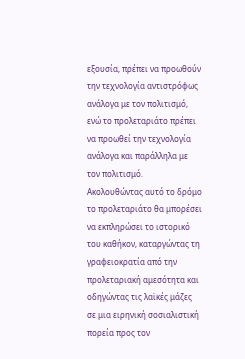εξουσία, πρέπει να προωθούν την τεχνολογία αντιστρόφως ανάλογα με τον πολιτισμό, ενώ το προλεταριάτο πρέπει να προωθεί την τεχνολογία ανάλογα και παράλληλα με τον πολιτισμό.       Ακολουθώντας αυτό το δρόμο το προλεταριάτο θα μπορέσει να εκπληρώσει το ιστορικό του καθήκον, καταργώντας τη γραφειοκρατία από την προλεταριακή αμεσότητα και οδηγώντας τις λαϊκές μάζες σε μια ειρηνική σοσιαλιστική πορεία προς τον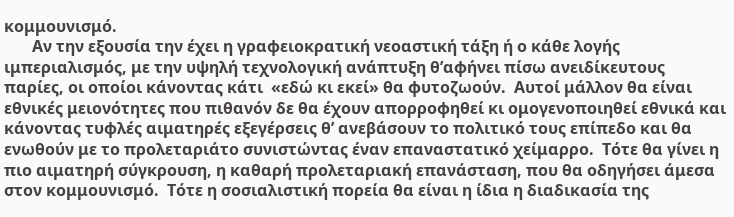κομμουνισμό.
       Αν την εξουσία την έχει η γραφειοκρατική νεοαστική τάξη ή ο κάθε λογής ιμπεριαλισμός, με την υψηλή τεχνολογική ανάπτυξη θ’αφήνει πίσω ανειδίκευτους παρίες, οι οποίοι κάνοντας κάτι  «εδώ κι εκεί» θα φυτοζωούν.  Αυτοί μάλλον θα είναι εθνικές μειονότητες που πιθανόν δε θα έχουν απορροφηθεί κι ομογενοποιηθεί εθνικά και κάνοντας τυφλές αιματηρές εξεγέρσεις θ’ ανεβάσουν το πολιτικό τους επίπεδο και θα ενωθούν με το προλεταριάτο συνιστώντας έναν επαναστατικό χείμαρρο.  Τότε θα γίνει η πιο αιματηρή σύγκρουση, η καθαρή προλεταριακή επανάσταση, που θα οδηγήσει άμεσα στον κομμουνισμό.  Τότε η σοσιαλιστική πορεία θα είναι η ίδια η διαδικασία της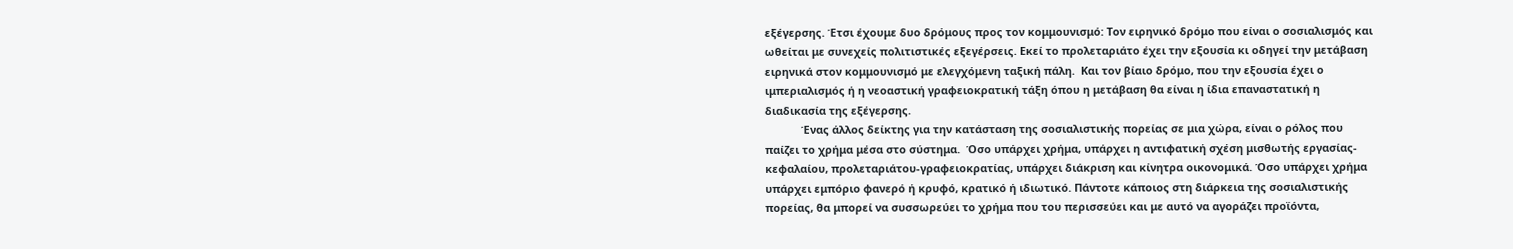εξέγερσης. Έτσι έχουμε δυο δρόμους προς τον κομμουνισμό: Τον ειρηνικό δρόμο που είναι ο σοσιαλισμός και ωθείται με συνεχείς πολιτιστικές εξεγέρσεις. Εκεί το προλεταριάτο έχει την εξουσία κι οδηγεί την μετάβαση ειρηνικά στον κομμουνισμό με ελεγχόμενη ταξική πάλη.  Και τον βίαιο δρόμο, που την εξουσία έχει ο ιμπεριαλισμός ή η νεοαστική γραφειοκρατική τάξη όπου η μετάβαση θα είναι η ίδια επαναστατική η διαδικασία της εξέγερσης.
            Ένας άλλος δείκτης για την κατάσταση της σοσιαλιστικής πορείας σε μια χώρα, είναι ο ρόλος που παίζει το χρήμα μέσα στο σύστημα.  Όσο υπάρχει χρήμα, υπάρχει η αντιφατική σχέση μισθωτής εργασίας-κεφαλαίου, προλεταριάτου-γραφειοκρατίας, υπάρχει διάκριση και κίνητρα οικονομικά. Όσο υπάρχει χρήμα υπάρχει εμπόριο φανερό ή κρυφό, κρατικό ή ιδιωτικό. Πάντοτε κάποιος στη διάρκεια της σοσιαλιστικής πορείας, θα μπορεί να συσσωρεύει το χρήμα που του περισσεύει και με αυτό να αγοράζει προϊόντα,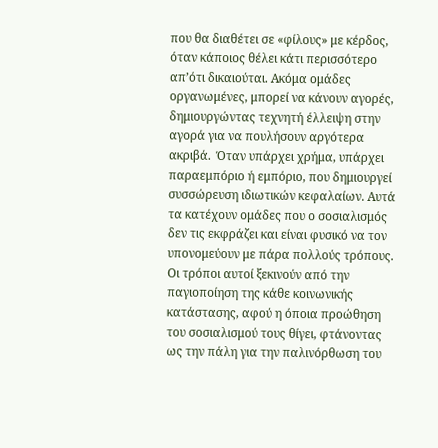που θα διαθέτει σε «φίλους» με κέρδος, όταν κάποιος θέλει κάτι περισσότερο απ’ότι δικαιούται. Ακόμα ομάδες οργανωμένες, μπορεί να κάνουν αγορές, δημιουργώντας τεχνητή έλλειψη στην αγορά για να πουλήσουν αργότερα ακριβά.  Όταν υπάρχει χρήμα, υπάρχει παραεμπόριο ή εμπόριο, που δημιουργεί συσσώρευση ιδιωτικών κεφαλαίων. Αυτά τα κατέχουν ομάδες που ο σοσιαλισμός δεν τις εκφράζει και είναι φυσικό να τον υπονομεύουν με πάρα πολλούς τρόπους.  Οι τρόποι αυτοί ξεκινούν από την παγιοποίηση της κάθε κοινωνικής κατάστασης, αφού η όποια προώθηση του σοσιαλισμού τους θίγει, φτάνοντας ως την πάλη για την παλινόρθωση του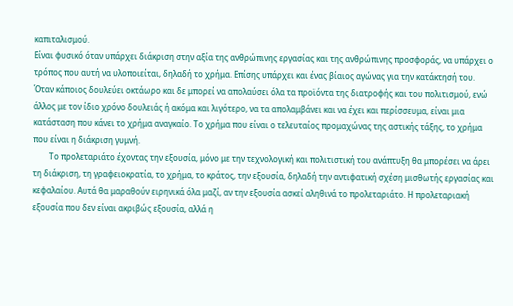καπιταλισμού.
Είναι φυσικό όταν υπάρχει διάκριση στην αξία της ανθρώπινης εργασίας και της ανθρώπινης προσφοράς, να υπάρχει ο τρόπος που αυτή να υλοποιείται, δηλαδή το χρήμα. Επίσης υπάρχει και ένας βίαιος αγώνας για την κατάκτησή του.  Όταν κάποιος δουλεύει οκτάωρο και δε μπορεί να απολαύσει όλα τα προϊόντα της διατροφής και του πολιτισμού, ενώ άλλος με τον ίδιο χρόνο δουλειάς ή ακόμα και λιγότερο, να τα απολαμβάνει και να έχει και περίσσευμα, είναι μια κατάσταση που κάνει το χρήμα αναγκαίο. Το χρήμα που είναι ο τελευταίος προμαχώνας της αστικής τάξης, το χρήμα που είναι η διάκριση γυμνή.
        Το προλεταριάτο έχοντας την εξουσία, μόνο με την τεχνολογική και πολιτιστική του ανάπτυξη θα μπορέσει να άρει τη διάκριση, τη γραφειοκρατία, το χρήμα, το κράτος, την εξουσία, δηλαδή την αντιφατική σχέση μισθωτής εργασίας και κεφαλαίου. Αυτά θα μαραθούν ειρηνικά όλα μαζί, αν την εξουσία ασκεί αληθινά το προλεταριάτο. Η προλεταριακή εξουσία που δεν είναι ακριβώς εξουσία, αλλά η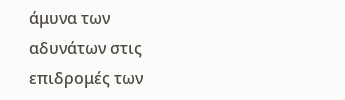άμυνα των αδυνάτων στις επιδρομές των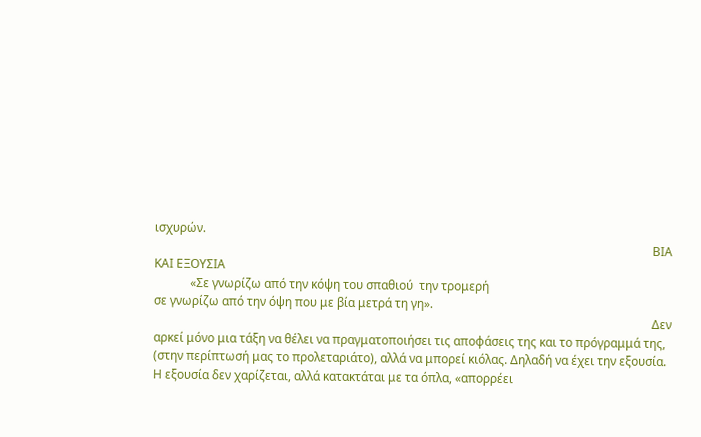ισχυρών.
                                                                                                                                                                      ΒΙΑ ΚΑΙ ΕΞΟΥΣΙΑ
            «Σε γνωρίζω από την κόψη του σπαθιού  την τρομερή                                                                                                                         σε γνωρίζω από την όψη που με βία μετρά τη γη».
                                                                                                                                                                      Δεν αρκεί μόνο μια τάξη να θέλει να πραγματοποιήσει τις αποφάσεις της και το πρόγραμμά της, (στην περίπτωσή μας το προλεταριάτο), αλλά να μπορεί κιόλας. Δηλαδή να έχει την εξουσία.  Η εξουσία δεν χαρίζεται, αλλά κατακτάται με τα όπλα, «απορρέει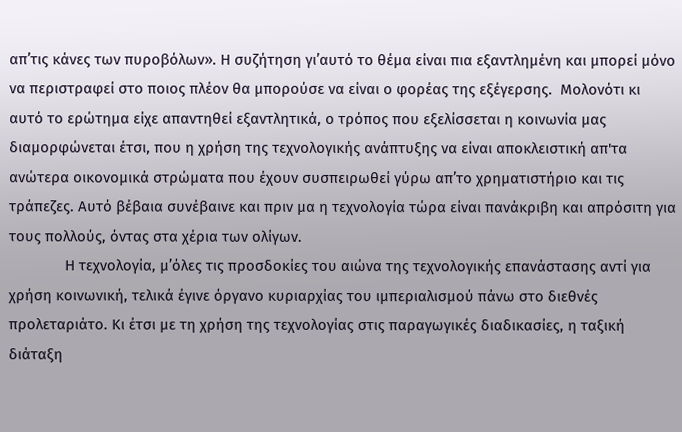απ’τις κάνες των πυροβόλων». Η συζήτηση γι’αυτό το θέμα είναι πια εξαντλημένη και μπορεί μόνο να περιστραφεί στο ποιος πλέον θα μπορούσε να είναι ο φορέας της εξέγερσης.  Μολονότι κι αυτό το ερώτημα είχε απαντηθεί εξαντλητικά, ο τρόπος που εξελίσσεται η κοινωνία μας διαμορφώνεται έτσι, που η χρήση της τεχνολογικής ανάπτυξης να είναι αποκλειστική απ'τα ανώτερα οικονομικά στρώματα που έχουν συσπειρωθεί γύρω απ’το χρηματιστήριο και τις τράπεζες. Αυτό βέβαια συνέβαινε και πριν μα η τεχνολογία τώρα είναι πανάκριβη και απρόσιτη για τους πολλούς, όντας στα χέρια των ολίγων.
              Η τεχνολογία, μ’όλες τις προσδοκίες του αιώνα της τεχνολογικής επανάστασης αντί για χρήση κοινωνική, τελικά έγινε όργανο κυριαρχίας του ιμπεριαλισμού πάνω στο διεθνές προλεταριάτο. Κι έτσι με τη χρήση της τεχνολογίας στις παραγωγικές διαδικασίες, η ταξική διάταξη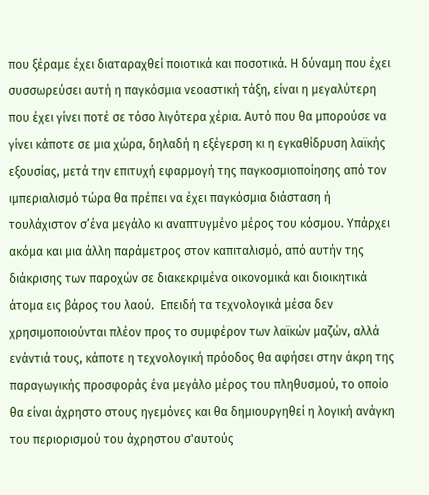που ξέραμε έχει διαταραχθεί ποιοτικά και ποσοτικά. Η δύναμη που έχει συσσωρεύσει αυτή η παγκόσμια νεοαστική τάξη, είναι η μεγαλύτερη που έχει γίνει ποτέ σε τόσο λιγότερα χέρια. Αυτό που θα μπορούσε να γίνει κάποτε σε μια χώρα, δηλαδή η εξέγερση κι η εγκαθίδρυση λαϊκής εξουσίας, μετά την επιτυχή εφαρμογή της παγκοσμιοποίησης από τον ιμπεριαλισμό τώρα θα πρέπει να έχει παγκόσμια διάσταση ή τουλάχιστον σ’ένα μεγάλο κι αναπτυγμένο μέρος του κόσμου. Υπάρχει ακόμα και μια άλλη παράμετρος στον καπιταλισμό, από αυτήν της διάκρισης των παροχών σε διακεκριμένα οικονομικά και διοικητικά άτομα εις βάρος του λαού.  Επειδή τα τεχνολογικά μέσα δεν χρησιμοποιούνται πλέον προς το συμφέρον των λαϊκών μαζών, αλλά ενάντιά τους, κάποτε η τεχνολογική πρόοδος θα αφήσει στην άκρη της παραγωγικής προσφοράς ένα μεγάλο μέρος του πληθυσμού, το οποίο θα είναι άχρηστο στους ηγεμόνες και θα δημιουργηθεί η λογική ανάγκη του περιορισμού του άχρηστου σ'αυτούς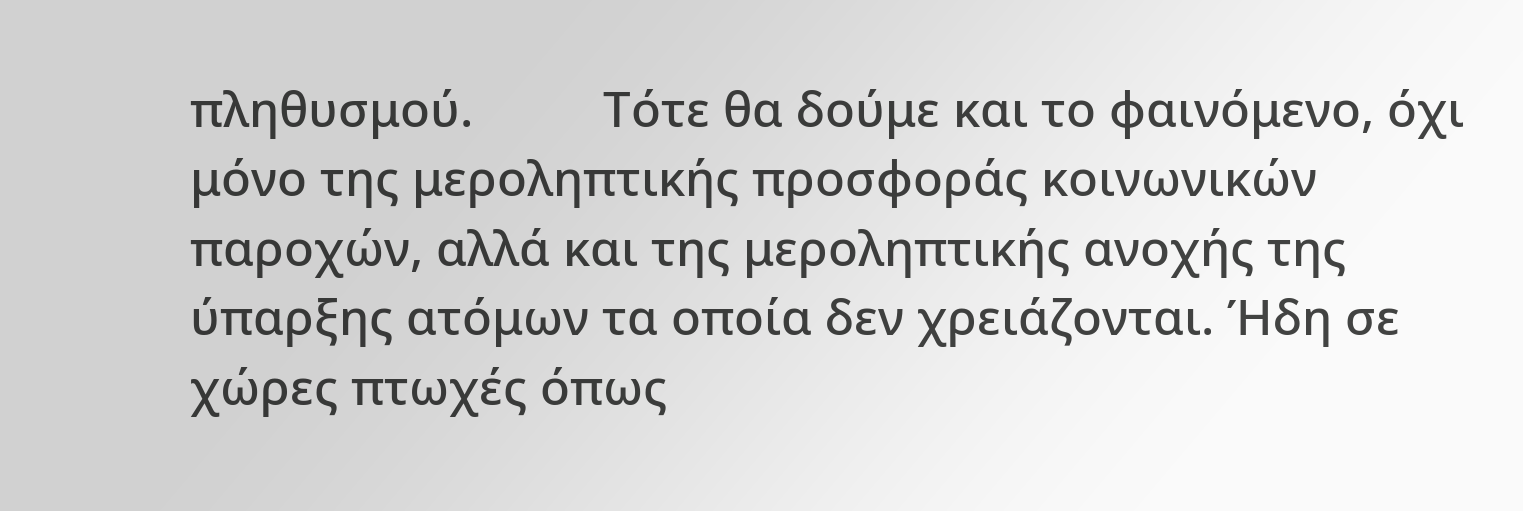πληθυσμού.          Τότε θα δούμε και το φαινόμενο, όχι μόνο της μεροληπτικής προσφοράς κοινωνικών παροχών, αλλά και της μεροληπτικής ανοχής της ύπαρξης ατόμων τα οποία δεν χρειάζονται. Ήδη σε χώρες πτωχές όπως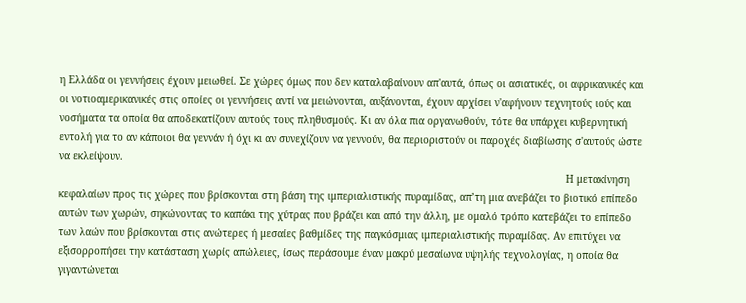η Ελλάδα οι γεννήσεις έχουν μειωθεί. Σε χώρες όμως που δεν καταλαβαίνουν απ'αυτά, όπως οι ασιατικές, οι αφρικανικές και οι νοτιοαμερικανικές στις οποίες οι γεννήσεις αντί να μειώνονται, αυξάνονται, έχουν αρχίσει ν'αφήνουν τεχνητούς ιούς και νοσήματα τα οποία θα αποδεκατίζουν αυτούς τους πληθυσμούς. Κι αν όλα πια οργανωθούν, τότε θα υπάρχει κυβερνητική εντολή για το αν κάποιοι θα γεννάν ή όχι κι αν συνεχίζουν να γεννούν, θα περιοριστούν οι παροχές διαβίωσης σ'αυτούς ώστε να εκλείψουν.
                                                                                                                                                                         Η μετακίνηση κεφαλαίων προς τις χώρες που βρίσκονται στη βάση της ιμπεριαλιστικής πυραμίδας, απ’τη μια ανεβάζει το βιοτικό επίπεδο αυτών των χωρών, σηκώνοντας το καπάκι της χύτρας που βράζει και από την άλλη, με ομαλό τρόπο κατεβάζει το επίπεδο των λαών που βρίσκονται στις ανώτερες ή μεσαίες βαθμίδες της παγκόσμιας ιμπεριαλιστικής πυραμίδας. Αν επιτύχει να εξισορροπήσει την κατάσταση χωρίς απώλειες, ίσως περάσουμε έναν μακρύ μεσαίωνα υψηλής τεχνολογίας, η οποία θα γιγαντώνεται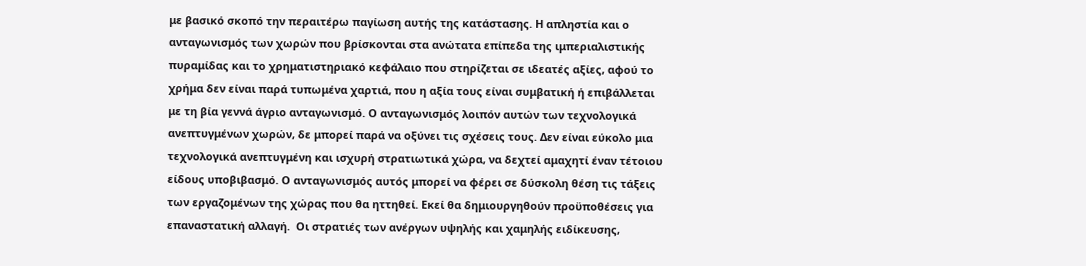με βασικό σκοπό την περαιτέρω παγίωση αυτής της κατάστασης. Η απληστία και ο ανταγωνισμός των χωρών που βρίσκονται στα ανώτατα επίπεδα της ιμπεριαλιστικής πυραμίδας και το χρηματιστηριακό κεφάλαιο που στηρίζεται σε ιδεατές αξίες, αφού το χρήμα δεν είναι παρά τυπωμένα χαρτιά, που η αξία τους είναι συμβατική ή επιβάλλεται με τη βία γεννά άγριο ανταγωνισμό. Ο ανταγωνισμός λοιπόν αυτών των τεχνολογικά ανεπτυγμένων χωρών, δε μπορεί παρά να οξύνει τις σχέσεις τους. Δεν είναι εύκολο μια τεχνολογικά ανεπτυγμένη και ισχυρή στρατιωτικά χώρα, να δεχτεί αμαχητί έναν τέτοιου είδους υποβιβασμό. Ο ανταγωνισμός αυτός μπορεί να φέρει σε δύσκολη θέση τις τάξεις των εργαζομένων της χώρας που θα ηττηθεί. Εκεί θα δημιουργηθούν προϋποθέσεις για  επαναστατική αλλαγή.  Οι στρατιές των ανέργων υψηλής και χαμηλής ειδίκευσης,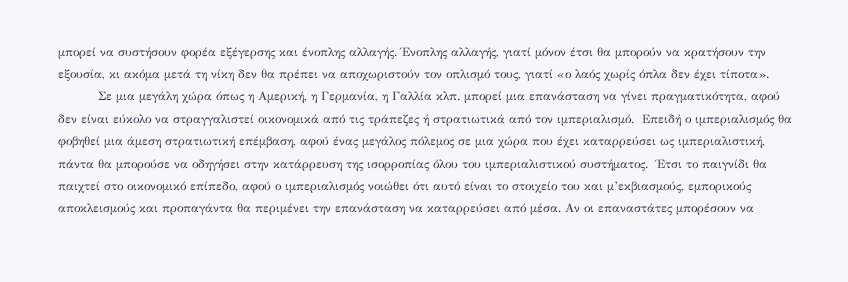μπορεί να συστήσουν φορέα εξέγερσης και ένοπλης αλλαγής. Ένοπλης αλλαγής, γιατί μόνον έτσι θα μπορούν να κρατήσουν την εξουσία, κι ακόμα μετά τη νίκη δεν θα πρέπει να αποχωριστούν τον οπλισμό τους, γιατί «ο λαός χωρίς όπλα δεν έχει τίποτα».
          Σε μια μεγάλη χώρα όπως η Αμερική, η Γερμανία, η Γαλλία κλπ. μπορεί μια επανάσταση να γίνει πραγματικότητα, αφού δεν είναι εύκολο να στραγγαλιστεί οικονομικά από τις τράπεζες ή στρατιωτικά από τον ιμπεριαλισμό.  Επειδή ο ιμπεριαλισμός θα φοβηθεί μια άμεση στρατιωτική επέμβαση, αφού ένας μεγάλος πόλεμος σε μια χώρα που έχει καταρρεύσει ως ιμπεριαλιστική, πάντα θα μπορούσε να οδηγήσει στην κατάρρευση της ισορροπίας όλου του ιμπεριαλιστικού συστήματος.  Έτσι το παιγνίδι θα παιχτεί στο οικονομικό επίπεδο, αφού ο ιμπεριαλισμός νοιώθει ότι αυτό είναι το στοιχείο του και μ’εκβιασμούς, εμπορικούς αποκλεισμούς και προπαγάντα θα περιμένει την επανάσταση να καταρρεύσει από μέσα. Αν οι επαναστάτες μπορέσουν να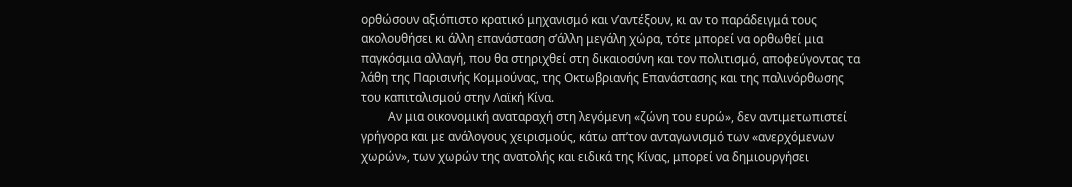ορθώσουν αξιόπιστο κρατικό μηχανισμό και ν’αντέξουν, κι αν το παράδειγμά τους ακολουθήσει κι άλλη επανάσταση σ’άλλη μεγάλη χώρα, τότε μπορεί να ορθωθεί μια παγκόσμια αλλαγή, που θα στηριχθεί στη δικαιοσύνη και τον πολιτισμό, αποφεύγοντας τα λάθη της Παρισινής Κομμούνας, της Οκτωβριανής Επανάστασης και της παλινόρθωσης του καπιταλισμού στην Λαϊκή Κίνα.
         Αν μια οικονομική αναταραχή στη λεγόμενη «ζώνη του ευρώ», δεν αντιμετωπιστεί γρήγορα και με ανάλογους χειρισμούς, κάτω απ’τον ανταγωνισμό των «ανερχόμενων χωρών», των χωρών της ανατολής και ειδικά της Κίνας, μπορεί να δημιουργήσει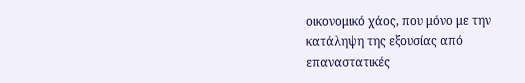οικονομικό χάος, που μόνο με την κατάληψη της εξουσίας από επαναστατικές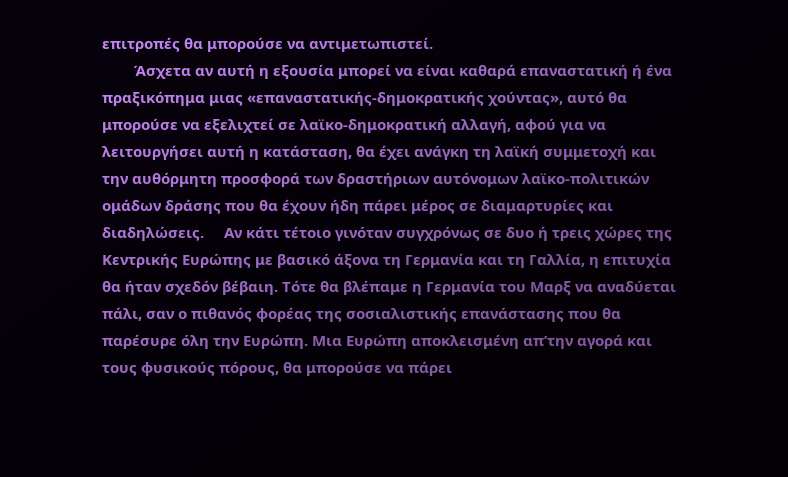επιτροπές θα μπορούσε να αντιμετωπιστεί.
        Άσχετα αν αυτή η εξουσία μπορεί να είναι καθαρά επαναστατική ή ένα πραξικόπημα μιας «επαναστατικής-δημοκρατικής χούντας», αυτό θα μπορούσε να εξελιχτεί σε λαϊκο-δημοκρατική αλλαγή, αφού για να λειτουργήσει αυτή η κατάσταση, θα έχει ανάγκη τη λαϊκή συμμετοχή και την αυθόρμητη προσφορά των δραστήριων αυτόνομων λαϊκο-πολιτικών ομάδων δράσης που θα έχουν ήδη πάρει μέρος σε διαμαρτυρίες και διαδηλώσεις.     Αν κάτι τέτοιο γινόταν συγχρόνως σε δυο ή τρεις χώρες της Κεντρικής Ευρώπης με βασικό άξονα τη Γερμανία και τη Γαλλία, η επιτυχία θα ήταν σχεδόν βέβαιη. Τότε θα βλέπαμε η Γερμανία του Μαρξ να αναδύεται πάλι, σαν ο πιθανός φορέας της σοσιαλιστικής επανάστασης που θα παρέσυρε όλη την Ευρώπη. Μια Ευρώπη αποκλεισμένη απ’την αγορά και τους φυσικούς πόρους, θα μπορούσε να πάρει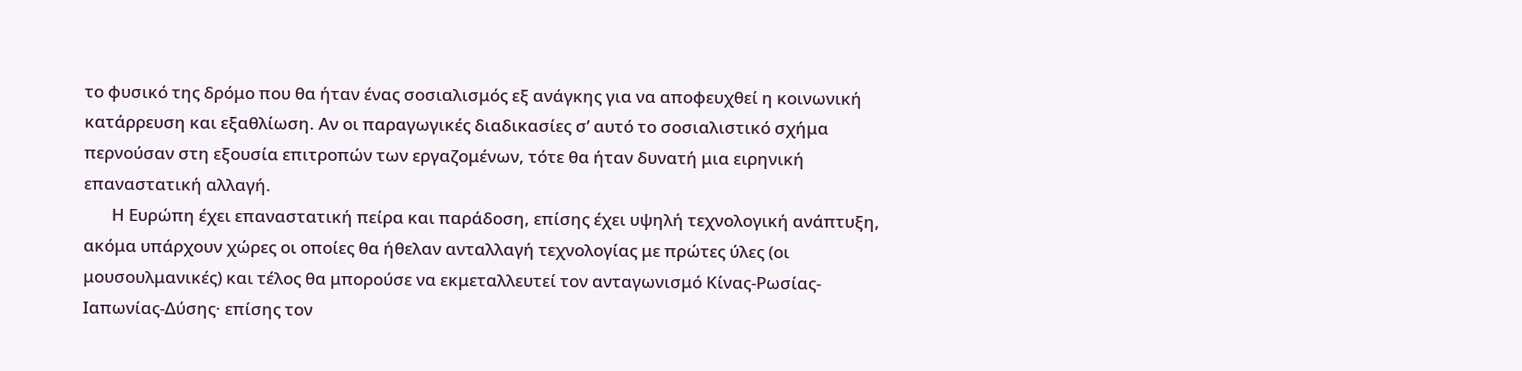το φυσικό της δρόμο που θα ήταν ένας σοσιαλισμός εξ ανάγκης για να αποφευχθεί η κοινωνική κατάρρευση και εξαθλίωση. Αν οι παραγωγικές διαδικασίες σ’ αυτό το σοσιαλιστικό σχήμα περνούσαν στη εξουσία επιτροπών των εργαζομένων, τότε θα ήταν δυνατή μια ειρηνική επαναστατική αλλαγή.
       Η Ευρώπη έχει επαναστατική πείρα και παράδοση, επίσης έχει υψηλή τεχνολογική ανάπτυξη, ακόμα υπάρχουν χώρες οι οποίες θα ήθελαν ανταλλαγή τεχνολογίας με πρώτες ύλες (οι μουσουλμανικές) και τέλος θα μπορούσε να εκμεταλλευτεί τον ανταγωνισμό Κίνας-Ρωσίας-Ιαπωνίας-Δύσης· επίσης τον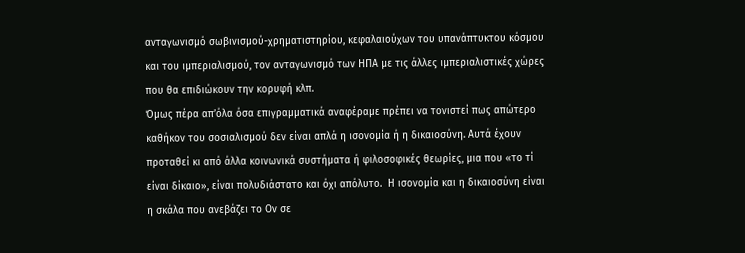ανταγωνισμό σωβινισμού-χρηματιστηρίου, κεφαλαιούχων του υπανάπτυκτου κόσμου και του ιμπεριαλισμού, τον ανταγωνισμό των ΗΠΑ με τις άλλες ιμπεριαλιστικές χώρες που θα επιδιώκουν την κορυφή κλπ.
Όμως πέρα απ’όλα όσα επιγραμματικά αναφέραμε πρέπει να τονιστεί πως απώτερο καθήκον του σοσιαλισμού δεν είναι απλά η ισονομία ή η δικαιοσύνη. Αυτά έχουν προταθεί κι από άλλα κοινωνικά συστήματα ή φιλοσοφικές θεωρίες, μια που «το τί είναι δίκαιο», είναι πολυδιάστατο και όχι απόλυτο.  Η ισονομία και η δικαιοσύνη είναι η σκάλα που ανεβάζει το Ον σε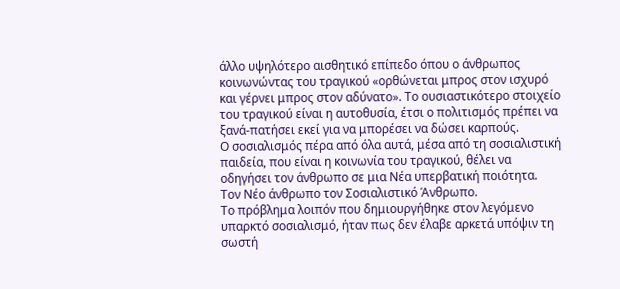άλλο υψηλότερο αισθητικό επίπεδο όπου ο άνθρωπος κοινωνώντας του τραγικού «ορθώνεται μπρος στον ισχυρό και γέρνει μπρος στον αδύνατο». Το ουσιαστικότερο στοιχείο του τραγικού είναι η αυτοθυσία, έτσι ο πολιτισμός πρέπει να ξανά-πατήσει εκεί για να μπορέσει να δώσει καρπούς.
Ο σοσιαλισμός πέρα από όλα αυτά, μέσα από τη σοσιαλιστική παιδεία, που είναι η κοινωνία του τραγικού, θέλει να οδηγήσει τον άνθρωπο σε μια Νέα υπερβατική ποιότητα.                                                         Τον Νέο άνθρωπο τον Σοσιαλιστικό Άνθρωπο.                                                                              Το πρόβλημα λοιπόν που δημιουργήθηκε στον λεγόμενο υπαρκτό σοσιαλισμό, ήταν πως δεν έλαβε αρκετά υπόψιν τη σωστή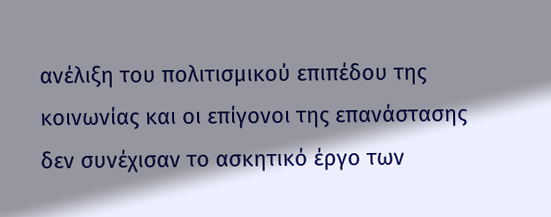ανέλιξη του πολιτισμικού επιπέδου της κοινωνίας και οι επίγονοι της επανάστασης δεν συνέχισαν το ασκητικό έργο των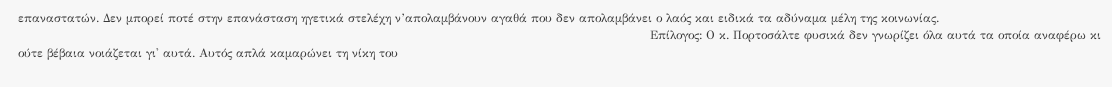επαναστατών. Δεν μπορεί ποτέ στην επανάσταση ηγετικά στελέχη ν’απολαμβάνουν αγαθά που δεν απολαμβάνει ο λαός και ειδικά τα αδύναμα μέλη της κοινωνίας.
                                                                                                                                                              Επίλογος: Ο κ. Πορτοσάλτε φυσικά δεν γνωρίζει όλα αυτά τα οποία αναφέρω κι ούτε βέβαια νοιάζεται γι' αυτά. Αυτός απλά καμαρώνει τη νίκη του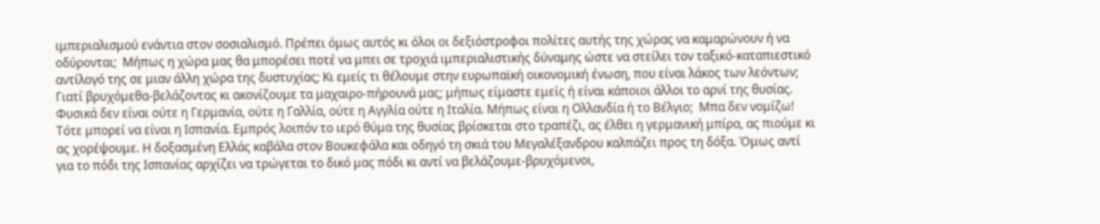ιμπεριαλισμού ενάντια στον σοσιαλισμό. Πρέπει όμως αυτός κι όλοι οι δεξιόστροφοι πολίτες αυτής της χώρας να καμαρώνουν ή να οδύρονται;  Μήπως η χώρα μας θα μπορέσει ποτέ να μπει σε τροχιά ιμπεριαλιστικής δύναμης ώστε να στείλει τον ταξικό-καταπιεστικό αντίλογό της σε μιαν άλλη χώρα της δυστυχίας; Κι εμείς τι θέλουμε στην ευρωπαϊκή οικονομική ένωση, που είναι λάκος των λεόντων; Γιατί βρυχόμεθα-βελάζοντας κι ακονίζουμε τα μαχαιρο-πήρουνά μας; μήπως είμαστε εμείς ή είναι κάποιοι άλλοι το αρνί της θυσίας. Φυσικά δεν είναι ούτε η Γερμανία, ούτε η Γαλλία, ούτε η Αγγλία ούτε η Ιταλία. Μήπως είναι η Ολλανδία ή το Βέλγιο;  Μπα δεν νομίζω! Τότε μπορεί να είναι η Ισπανία. Εμπρός λοιπόν το ιερό θύμα της θυσίας βρίσκεται στο τραπέζι, ας έλθει η γερμανική μπίρα, ας πιούμε κι ας χορέψουμε. Η δοξασμένη Ελλάς καβάλα στον Βουκεφάλα και οδηγό τη σκιά του Μεγαλέξανδρου καλπάζει προς τη δόξα. Όμως αντί για το πόδι της Ισπανίας αρχίζει να τρώγεται το δικό μας πόδι κι αντί να βελάζουμε-βρυχόμενοι,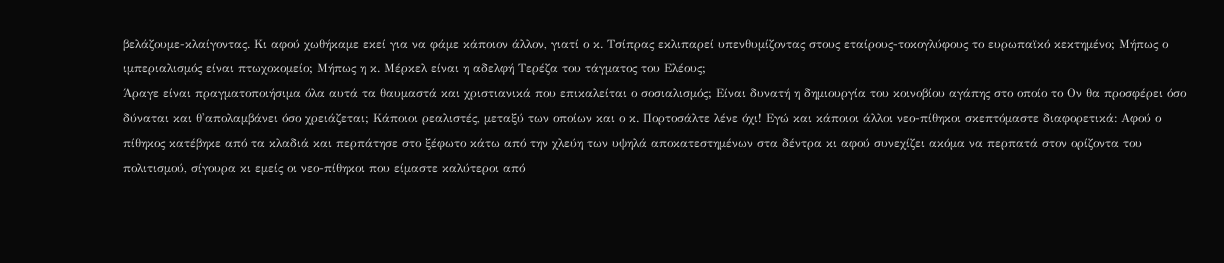βελάζουμε-κλαίγοντας. Κι αφού χωθήκαμε εκεί για να φάμε κάποιον άλλον, γιατί ο κ. Τσίπρας εκλιπαρεί υπενθυμίζοντας στους εταίρους-τοκογλύφους το ευρωπαϊκό κεκτημένο; Μήπως ο ιμπεριαλισμός είναι πτωχοκομείο; Μήπως η κ. Μέρκελ είναι η αδελφή Τερέζα του τάγματος του Ελέους;                                                                                                                              Άραγε είναι πραγματοποιήσιμα όλα αυτά τα θαυμαστά και χριστιανικά που επικαλείται ο σοσιαλισμός; Είναι δυνατή η δημιουργία του κοινοβίου αγάπης στο οποίο το Ον θα προσφέρει όσο δύναται και θ'απολαμβάνει όσο χρειάζεται; Κάποιοι ρεαλιστές, μεταξύ των οποίων και ο κ. Πορτοσάλτε λένε όχι! Εγώ και κάποιοι άλλοι νεο-πίθηκοι σκεπτόμαστε διαφορετικά: Αφού ο πίθηκος κατέβηκε από τα κλαδιά και περπάτησε στο ξέφωτο κάτω από την χλεύη των υψηλά αποκατεστημένων στα δέντρα κι αφού συνεχίζει ακόμα να περπατά στον ορίζοντα του πολιτισμού, σίγουρα κι εμείς οι νεο-πίθηκοι που είμαστε καλύτεροι από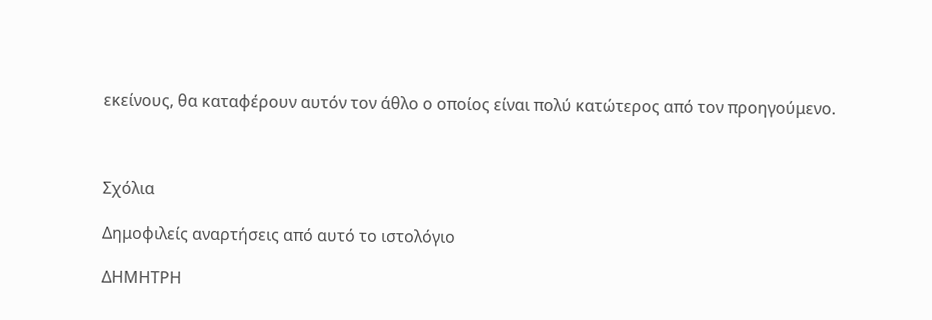εκείνους, θα καταφέρουν αυτόν τον άθλο ο οποίος είναι πολύ κατώτερος από τον προηγούμενο.



Σχόλια

Δημοφιλείς αναρτήσεις από αυτό το ιστολόγιο

ΔΗΜΗΤΡΗ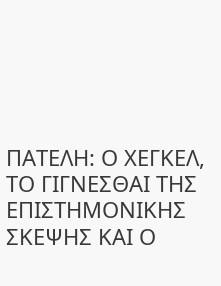ΠΑΤΕΛΗ: Ο ΧΕΓΚΕΛ, ΤΟ ΓΙΓΝΕΣΘΑΙ ΤΗΣ ΕΠΙΣΤΗΜΟΝΙΚΗΣ ΣΚΕΨΗΣ ΚΑΙ Ο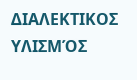ΔΙΑΛΕΚΤΙΚΟΣ ΥΛΙΣΜΌΣ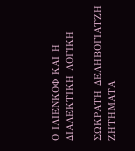Ο ΙΛΙΕΝΚΟΦ ΚΑΙ Η ΔΙΑΛΕΚΤΙΚΗ ΛΟΓΙΚΗ

ΣΩΚΡΑΤΗ ΔΕΛΗΒΟΓΙΑΤΖΗ ΖΗΤΗΜΑΤΑ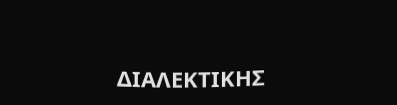ΔΙΑΛΕΚΤΙΚΗΣ